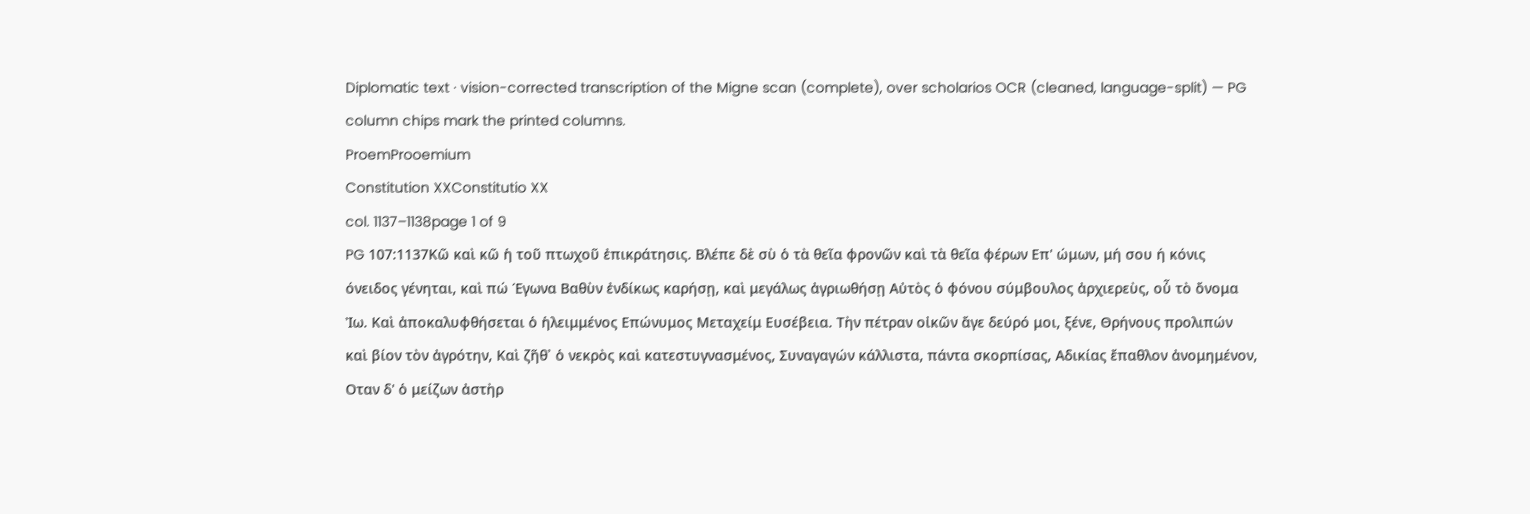Diplomatic text · vision-corrected transcription of the Migne scan (complete), over scholarios OCR (cleaned, language-split) — PG column chips mark the printed columns.
ProemProoemium
Constitution XXConstitutio XX
col. 1137–1138page 1 of 9
PG 107:1137Κῶ καὶ κῶ ἡ τοῦ πτωχοῦ ἐπικράτησις. Βλέπε δὲ σὺ ὁ τὰ θεῖα φρονῶν καὶ τὰ θεῖα φέρων Επ' ώμων, μή σου ή κόνις όνειδος γένηται, καὶ πώ Έγωνα Βαθὺν ἐνδίκως καρήσῃ, καὶ μεγάλως ἀγριωθήσῃ Αὐτὸς ὁ φόνου σύμβουλος ἀρχιερεὺς, οὗ τὸ ὄνομα Ἰω. Καὶ ἀποκαλυφθήσεται ὁ ἡλειμμένος Επώνυμος Μεταχείμ Ευσέβεια. Τὴν πέτραν οἰκῶν ἄγε δεύρό μοι, ξένε, Θρήνους προλιπών καὶ βίον τὸν ἀγρότην, Καὶ ζῆθ᾽ ὁ νεκρὸς καὶ κατεστυγνασμένος, Συναγαγών κάλλιστα, πάντα σκορπίσας, Αδικίας ἔπαθλον ἀνομημένον, Οταν δ' ὁ μείζων ἀστὴρ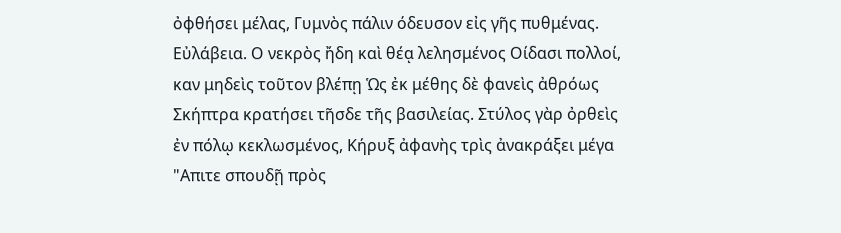ὀφθήσει μέλας, Γυμνὸς πάλιν όδευσον εἰς γῆς πυθμένας. Εὐλάβεια. Ο νεκρὸς ἤδη καὶ θέᾳ λελησμένος Οίδασι πολλοί, καν μηδεὶς τοῦτον βλέπῃ Ὡς ἐκ μέθης δὲ φανεὶς ἀθρόως Σκήπτρα κρατήσει τῆσδε τῆς βασιλείας. Στύλος γὰρ ὀρθεὶς ἐν πόλῳ κεκλωσμένος, Κήρυξ ἀφανὴς τρὶς ἀνακράξει μέγα "Απιτε σπουδῇ πρὸς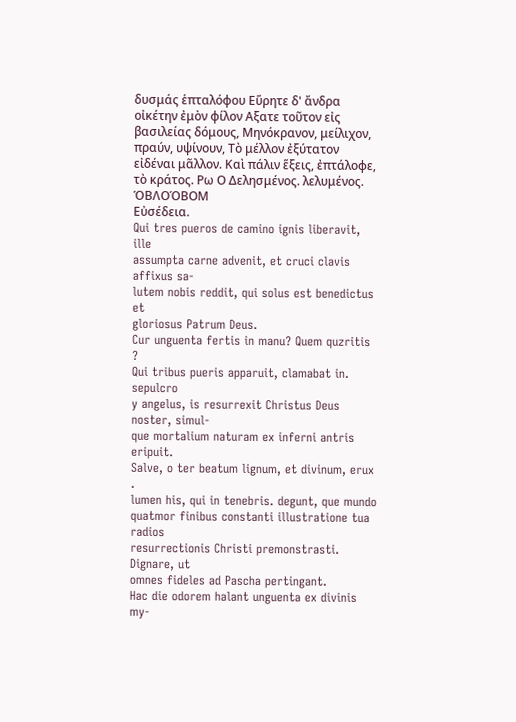δυσμάς ἑπταλόφου Εὕρητε δ' ἄνδρα οἰκέτην ἐμὸν φίλον Αξατε τοῦτον εἰς βασιλείας δόμους, Μηνόκρανον, μείλιχον, πραύν, υψίνουν, Τὸ μέλλον ἐξύτατον εἰδέναι μᾶλλον. Καὶ πάλιν ἕξεις, ἐπτάλοφε, τὸ κράτος. Ρω Ο Δελησμένος. λελυμένος.
ὉΒΛΟΌΒΟΜ
Εὐσέδεια.
Qui tres pueros de camino ignis liberavit, ille
assumpta carne advenit, et cruci clavis affixus sa-
lutem nobis reddit, qui solus est benedictus et
gloriosus Patrum Deus.
Cur unguenta fertis in manu? Quem quzritis ?
Qui tribus pueris apparuit, clamabat in. sepulcro
y angelus, is resurrexit Christus Deus noster, simul-
que mortalium naturam ex inferni antris eripuit.
Salve, o ter beatum lignum, et divinum, erux .
lumen his, qui in tenebris. degunt, que mundo
quatmor finibus constanti illustratione tua radios
resurrectionis Christi premonstrasti. Dignare, ut
omnes fideles ad Pascha pertingant.
Hac die odorem halant unguenta ex divinis my-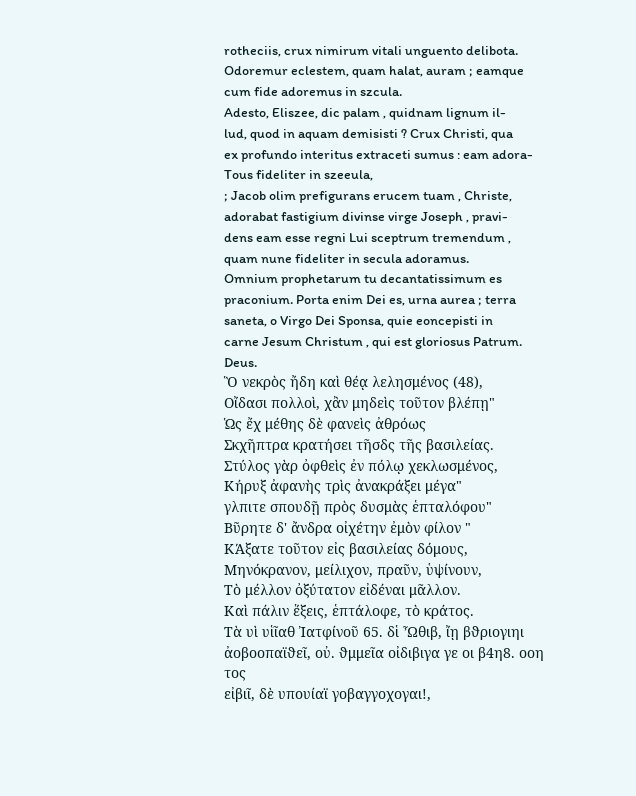rotheciis, crux nimirum vitali unguento delibota.
Odoremur eclestem, quam halat, auram ; eamque
cum fide adoremus in szcula.
Adesto, Eliszee, dic palam , quidnam lignum il-
lud, quod in aquam demisisti ? Crux Christi, qua
ex profundo interitus extraceti sumus : eam adora-
Tous fideliter in szeeula,
; Jacob olim prefigurans erucem tuam , Christe,
adorabat fastigium divinse virge Joseph , pravi-
dens eam esse regni Lui sceptrum tremendum ,
quam nune fideliter in secula adoramus.
Omnium prophetarum tu decantatissimum es
praconium. Porta enim Dei es, urna aurea ; terra
saneta, o Virgo Dei Sponsa, quie eoncepisti in
carne Jesum Christum , qui est gloriosus Patrum.
Deus.
Ὃ νεκρὸς ἤδη καὶ θέᾳ λελησμένος (48),
Οἴδασι πολλοὶ, χἂν μηδεὶς τοῦτον βλέπῃ"
Ὡς ἔχ μέθης δὲ φανεὶς ἀθρόως
Σκχῆπτρα κρατήσει τῆσδς τῆς βασιλείας.
Στύλος γὰρ ὀφθεὶς ἐν πόλῳ χεκλωσμένος,
Κήρυξ ἀφανὴς τρὶς ἀνακράξει μέγα"
γλπιτε σπουδῇ πρὸς δυσμὰς ἑπταλόφου"
Βῦρητε δ' ἄνδρα οἰχέτην ἐμὸν φίλον "
ΚΆξατε τοῦτον εἰς βασιλείας δόμους,
Μηνόκρανον, μείλιχον, πραῦν, ὑψίνουν,
Τὸ μέλλον ὀξύτατον εἰδέναι μᾶλλον.
Καὶ πάλιν ἕξεις, ἑπτάλοφε, τὸ κράτος.
Τὰ υὶ υἱῖαθ Ἰατφίνοῦ 65. δἱ Ὦθιβ, ἴῃ βϑριογιηι
ἀοβοοπαϊϑεῖ, οὐ. ϑμμεῖα οἰδιβιγα γε οι β4η8. οοη τος
εἰβιῖ, δὲ υπουίαϊ γοβαγγοχογαι!,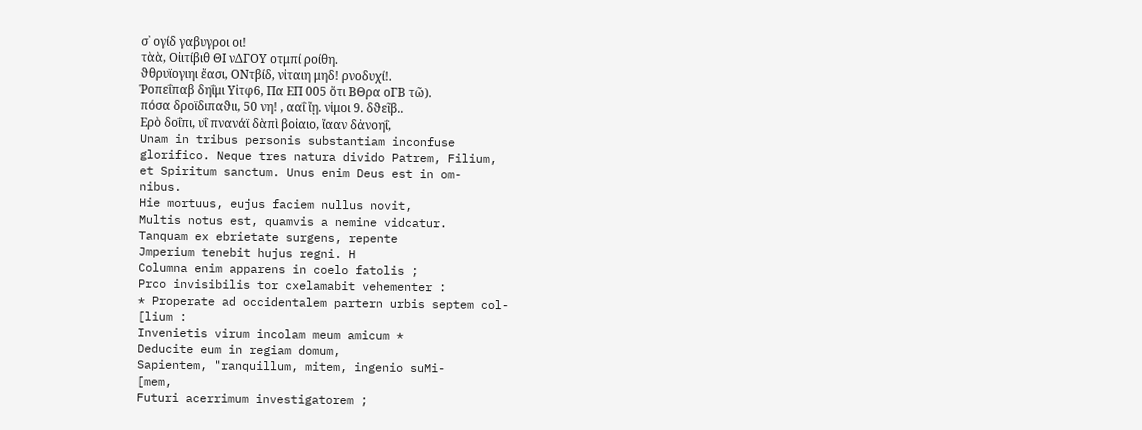σ᾽ ογίδ γαβυγροι οι!
τὰὰ, Οἰιτίβιθ ΘΙ νΔΓΟΥ οτμπί ροίθη.
ϑθρυϊογιηι ἔασι, ΟΝτβίδ, νἰταιη μηδ! ρνοδυχί!.
Ῥοπεΐπαβ δηΐμι Υἰτφ6, Πα ΕΠ 005 ὅτι ΒΘρα οΓΒ τῶ).
πόσα δροϊδιπαϑιι, 50 νη! , ααΐ ἴῃ. νἱμοι 9. δϑεῖβ..
Ερὸ δοΐπι, υΐ πνανάϊ δὰπὶ βοἰαιο, ἴααν δἀνοηΐ,
Unam in tribus personis substantiam inconfuse
glorifico. Neque tres natura divido Patrem, Filium,
et Spiritum sanctum. Unus enim Deus est in om-
nibus.
Hie mortuus, eujus faciem nullus novit,
Multis notus est, quamvis a nemine vidcatur.
Tanquam ex ebrietate surgens, repente
Jmperium tenebit hujus regni. H
Columna enim apparens in coelo fatolis ;
Prco invisibilis tor cxelamabit vehementer :
* Properate ad occidentalem partern urbis septem col-
[lium :
Invenietis virum incolam meum amicum *
Deducite eum in regiam domum,
Sapientem, "ranquillum, mitem, ingenio suMi-
[mem,
Futuri acerrimum investigatorem ;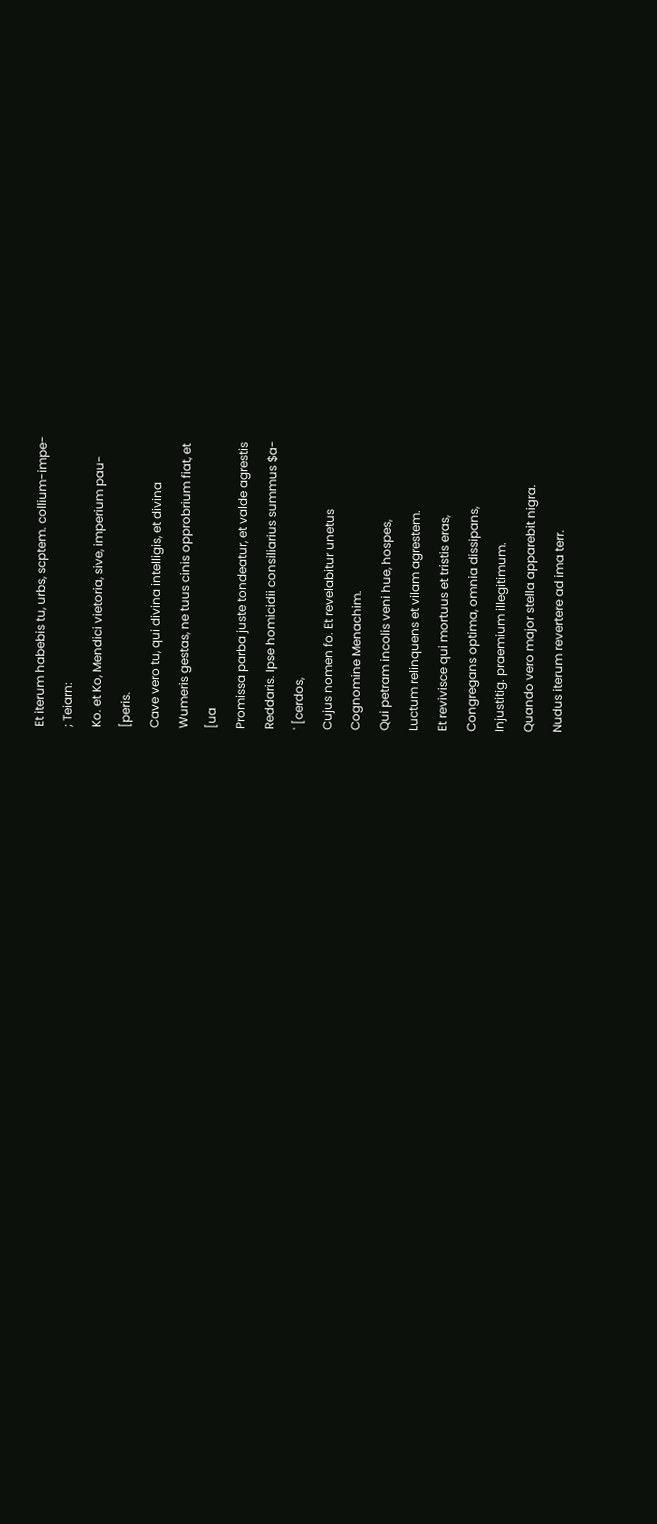Et iterum habebis tu, urbs, scptem. collium-impe-
; Teiarn:
Ko. et Ko, Mendici vietoria, sive, imperium pau-
[peris.
Cave vero tu, qui divina intelligis, et divina
Wumeris gestas, ne tuus cinis opprobrium fiat, et
[ua
Promissa parba juste tondeatur, et valde agrestis
Reddaris. Ipse homicidii consiliarius summus $a-
' [cerdos,
Cujus nomen fo. Et revelabitur unetus
Cognomine Menachim.
Qui petram incolis veni hue, hospes,
Luctum relinquens et vilam agrestem.
Et revivisce qui mortuus et tristis eras,
Congregans optima, omnia dissipans,
Injustitig. praemium illegitimum.
Quando vero major stella apparebit nigra.
Nudus iterum revertere ad ima terr.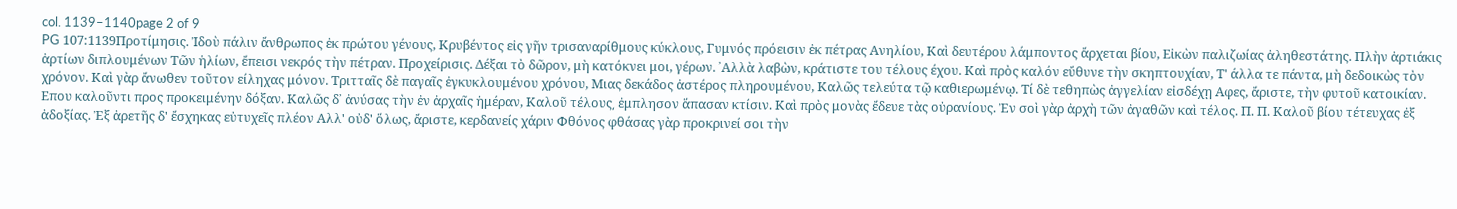col. 1139–1140page 2 of 9
PG 107:1139Προτίμησις. Ἰδοὺ πάλιν ἄνθρωπος ἐκ πρώτου γένους, Κρυβέντος εἰς γῆν τρισαναρίθμους κύκλους, Γυμνός πρόεισιν ἐκ πέτρας Ανηλίου, Καὶ δευτέρου λάμποντος ἄρχεται βίου, Εἰκὼν παλιζωίας ἀληθεστάτης. Πλὴν ἀρτιάκις ἀρτίων διπλουμένων Τῶν ἡλίων, ἔπεισι νεκρός τὴν πέτραν. Προχείρισις. Δέξαι τὸ δῶρον, μὴ κατόκνει μοι, γέρων. ᾿Αλλὰ λαβὼν, κράτιστε του τέλους έχου. Καὶ πρὸς καλόν εὔθυνε τὴν σκηπτουχίαν, Τ' άλλα τε πάντα, μὴ δεδοικὼς τὸν χρόνον. Καὶ γὰρ ἄνωθεν τοῦτον είληχας μόνον. Τριτταῖς δὲ παγαῖς ἐγκυκλουμένου χρόνου, Μιας δεκάδος ἀστέρος πληρουμένου, Καλῶς τελεύτα τῷ καθιερωμένῳ. Τί δὲ τεθηπὼς ἀγγελίαν εἰσδέχῃ Αφες, ἄριστε, τὴν φυτοῦ κατοικίαν. Επου καλοῦντι προς προκειμένην δόξαν. Καλῶς δ᾽ ἀνύσας τὴν ἐν ἀρχαῖς ἡμέραν, Καλοῦ τέλους͵ ἐμπλησον ἅπασαν κτίσιν. Καὶ πρὸς μονὰς ἔδευε τὰς οὐρανίους. Ἐν σοὶ γὰρ ἀρχὴ τῶν ἀγαθῶν καὶ τέλος. Π. Π. Καλοῦ βίου τέτευχας ἐξ ἀδοξίας. Ἐξ ἀρετῆς δ' ἔσχηκας εὐτυχεῖς πλέον Αλλ' οὐδ' ὅλως, ἄριστε, κερδανείς χάριν Φθόνος φθάσας γὰρ προκρινεί σοι τὴν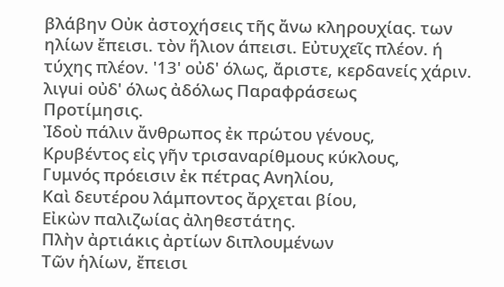βλάβην Οὐκ ἀστοχήσεις τῆς ἄνω κληρουχίας. των ηλίων ἔπεισι. τὸν ἥλιον άπεισι. Εὐτυχεῖς πλέον. ή τύχης πλέον. '13' οὐδ' όλως, ἄριστε, κερδανείς χάριν. λιγui οὐδ' όλως ἀδόλως Παραφράσεως
Προτίμησις.
Ἰδοὺ πάλιν ἄνθρωπος ἐκ πρώτου γένους,
Κρυβέντος εἰς γῆν τρισαναρίθμους κύκλους,
Γυμνός πρόεισιν ἐκ πέτρας Ανηλίου,
Καὶ δευτέρου λάμποντος ἄρχεται βίου,
Εἰκὼν παλιζωίας ἀληθεστάτης.
Πλὴν ἀρτιάκις ἀρτίων διπλουμένων
Τῶν ἡλίων, ἔπεισι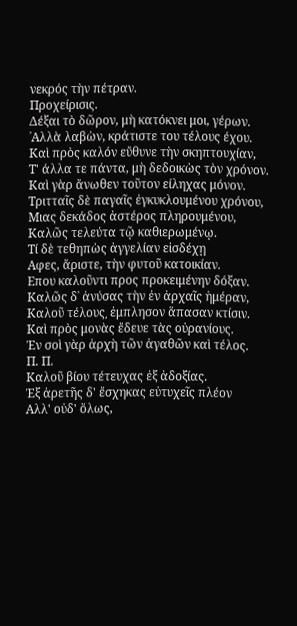νεκρός τὴν πέτραν.
Προχείρισις.
Δέξαι τὸ δῶρον, μὴ κατόκνει μοι, γέρων.
᾿Αλλὰ λαβὼν, κράτιστε του τέλους έχου.
Καὶ πρὸς καλόν εὔθυνε τὴν σκηπτουχίαν,
Τ' άλλα τε πάντα, μὴ δεδοικὼς τὸν χρόνον.
Καὶ γὰρ ἄνωθεν τοῦτον είληχας μόνον.
Τριτταῖς δὲ παγαῖς ἐγκυκλουμένου χρόνου,
Μιας δεκάδος ἀστέρος πληρουμένου,
Καλῶς τελεύτα τῷ καθιερωμένῳ.
Τί δὲ τεθηπὼς ἀγγελίαν εἰσδέχῃ
Αφες, ἄριστε, τὴν φυτοῦ κατοικίαν.
Επου καλοῦντι προς προκειμένην δόξαν.
Καλῶς δ᾽ ἀνύσας τὴν ἐν ἀρχαῖς ἡμέραν,
Καλοῦ τέλους͵ ἐμπλησον ἅπασαν κτίσιν.
Καὶ πρὸς μονὰς ἔδευε τὰς οὐρανίους.
Ἐν σοὶ γὰρ ἀρχὴ τῶν ἀγαθῶν καὶ τέλος.
Π. Π.
Καλοῦ βίου τέτευχας ἐξ ἀδοξίας.
Ἐξ ἀρετῆς δ' ἔσχηκας εὐτυχεῖς πλέον
Αλλ' οὐδ' ὅλως,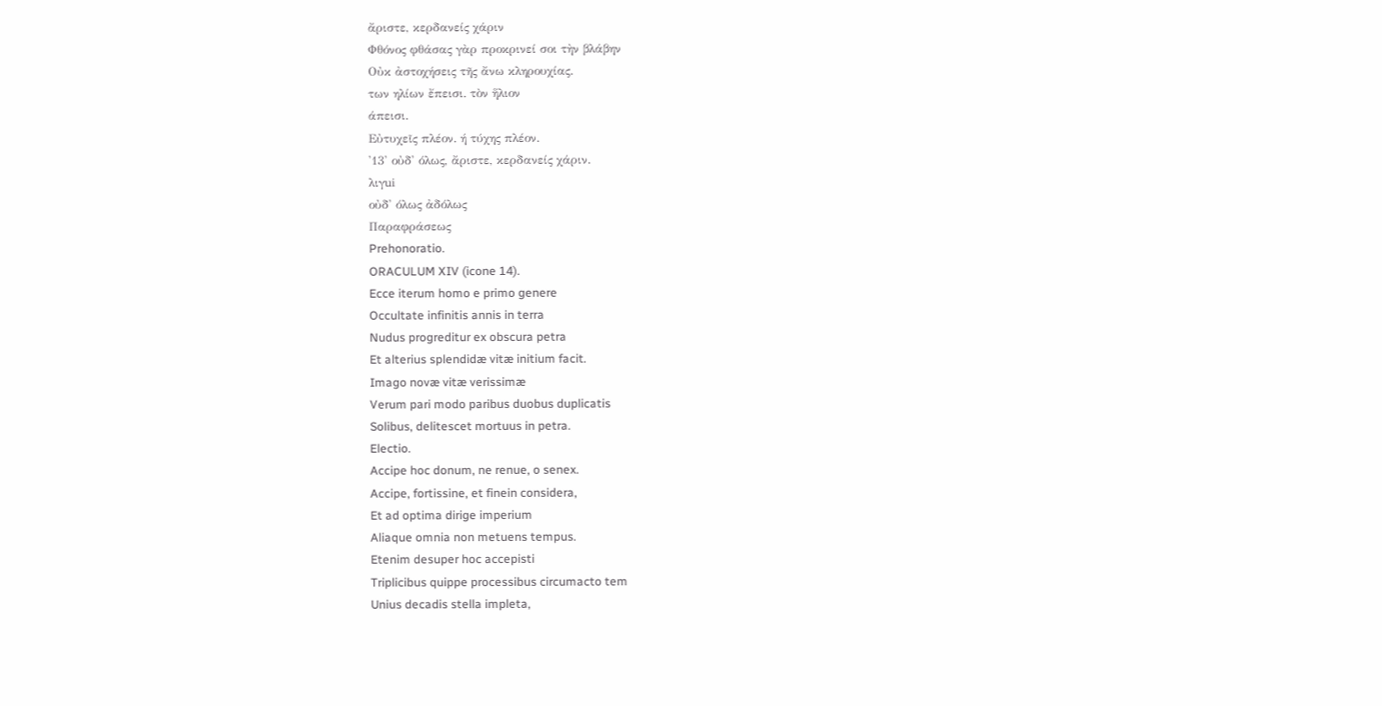ἄριστε, κερδανείς χάριν
Φθόνος φθάσας γὰρ προκρινεί σοι τὴν βλάβην
Οὐκ ἀστοχήσεις τῆς ἄνω κληρουχίας.
των ηλίων ἔπεισι. τὸν ἥλιον
άπεισι.
Εὐτυχεῖς πλέον. ή τύχης πλέον.
'13' οὐδ' όλως, ἄριστε, κερδανείς χάριν.
λιγui
οὐδ' όλως ἀδόλως
Παραφράσεως
Prehonoratio.
ORACULUM XIV (icone 14).
Ecce iterum homo e primo genere
Occultate infinitis annis in terra
Nudus progreditur ex obscura petra
Et alterius splendidæ vitæ initium facit.
Imago novæ vitæ verissimæ
Verum pari modo paribus duobus duplicatis
Solibus, delitescet mortuus in petra.
Electio.
Accipe hoc donum, ne renue, o senex.
Accipe, fortissine, et finein considera,
Et ad optima dirige imperium
Aliaque omnia non metuens tempus.
Etenim desuper hoc accepisti
Triplicibus quippe processibus circumacto tem
Unius decadis stella impleta,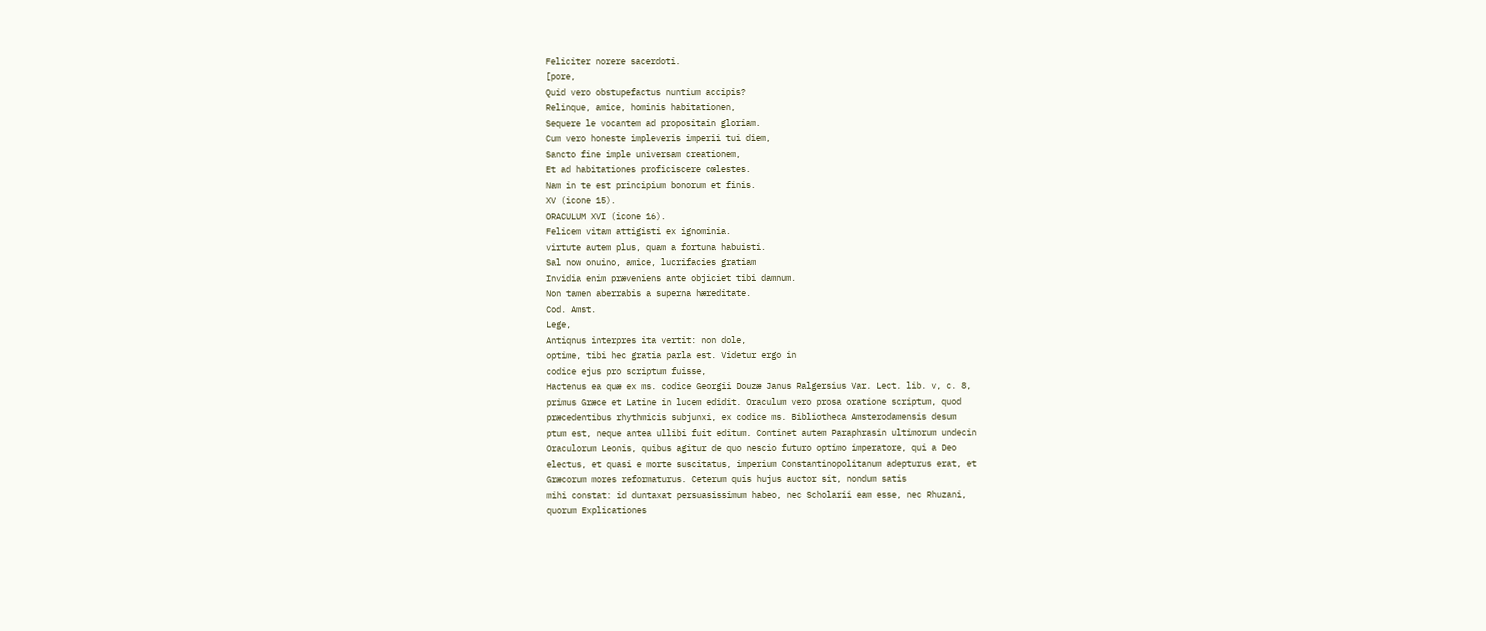Feliciter norere sacerdoti.
[pore,
Quid vero obstupefactus nuntium accipis?
Relinque, amice, hominis habitationen,
Sequere le vocantem ad propositain gloriam.
Cum vero honeste impleveris imperii tui diem,
Sancto fine imple universam creationem,
Et ad habitationes proficiscere cœlestes.
Nam in te est principium bonorum et finis.
XV (icone 15).
ORACULUM XVI (icone 16).
Felicem vitam attigisti ex ignominia.
virtute autem plus, quam a fortuna habuisti.
Sal now onuino, amice, lucrifacies gratiam
Invidia enim præveniens ante objiciet tibi damnum.
Non tamen aberrabis a superna hæreditate.
Cod. Amst.
Lege,
Antiqnus interpres ita vertit: non dole,
optime, tibi hec gratia parla est. Videtur ergo in
codice ejus pro scriptum fuisse,
Hactenus ea quæ ex ms. codice Georgii Douzæ Janus Ralgersius Var. Lect. lib. v, c. 8,
primus Græce et Latine in lucem edidit. Oraculum vero prosa oratione scriptum, quod
præcedentibus rhythmicis subjunxi, ex codice ms. Bibliotheca Amsterodamensis desum
ptum est, neque antea ullibi fuit editum. Continet autem Paraphrasin ultimorum undecin
Oraculorum Leonis, quibus agitur de quo nescio futuro optimo imperatore, qui a Deo
electus, et quasi e morte suscitatus, imperium Constantinopolitanum adepturus erat, et
Græcorum mores reformaturus. Ceterum quis hujus auctor sit, nondum satis
mihi constat: id duntaxat persuasissimum habeo, nec Scholarii eam esse, nec Rhuzani,
quorum Explicationes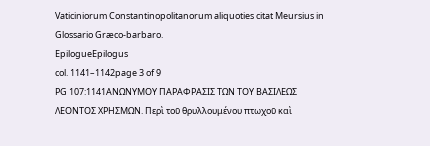Vaticiniorum Constantinopolitanorum aliquoties citat Meursius in
Glossario Græco-barbaro.
EpilogueEpilogus
col. 1141–1142page 3 of 9
PG 107:1141ΑΝΩΝΥΜΟΥ ΠΑΡΑΦΡΑΣΙΣ ΤΩΝ ΤΟΥ ΒΑΣΙΛΕΩΣ ΛΕΟΝΤΟΣ ΧΡΗΣΜΩΝ. Περὶ τοῦ θρυλλουμένου πτωχοῦ καὶ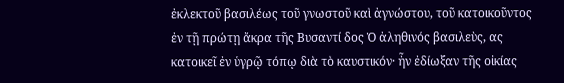ἐκλεκτοῦ βασιλέως τοῦ γνωστοῦ καὶ ἀγνώστου, τοῦ κατοικοῦντος ἐν τῇ πρώτῃ ἄκρα τῆς Βυσαντί δος Ὁ ἀληθινός βασιλεὺς, ας κατοικεῖ ἐν ὑγρῷ τόπῳ διὰ τὸ καυστικόν· ἦν ἐδίωξαν τῆς οἰκίας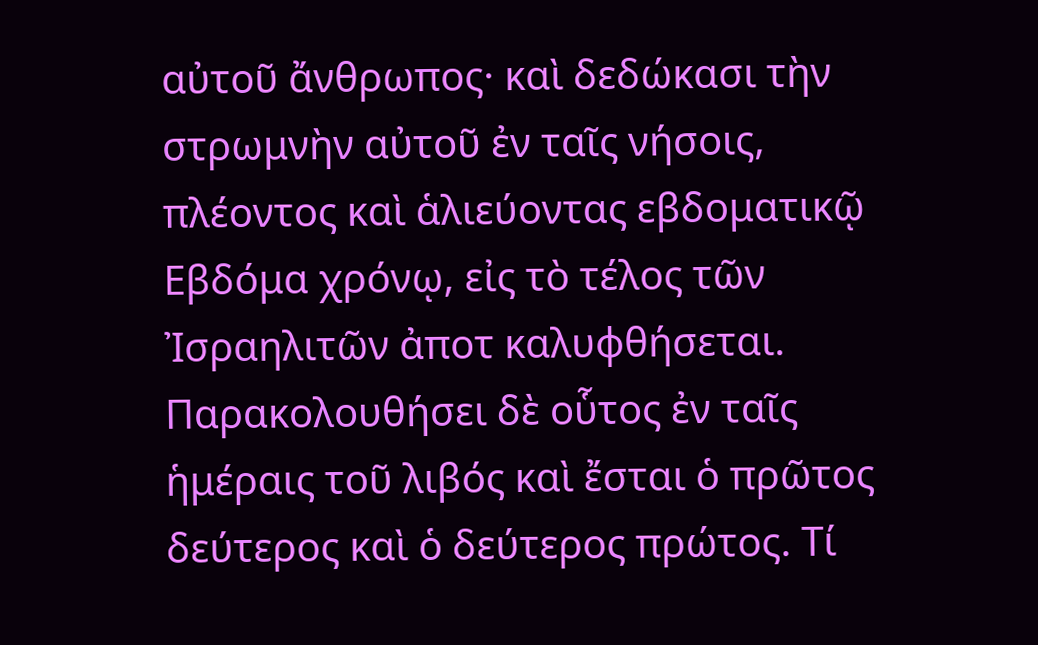αὐτοῦ ἄνθρωπος· καὶ δεδώκασι τὴν στρωμνὴν αὐτοῦ ἐν ταῖς νήσοις, πλέοντος καὶ ἁλιεύοντας εβδοματικῷ Εβδόμα χρόνῳ, εἰς τὸ τέλος τῶν Ἰσραηλιτῶν ἀποτ καλυφθήσεται. Παρακολουθήσει δὲ οὗτος ἐν ταῖς ἡμέραις τοῦ λιβός καὶ ἔσται ὁ πρῶτος δεύτερος καὶ ὁ δεύτερος πρώτος. Τί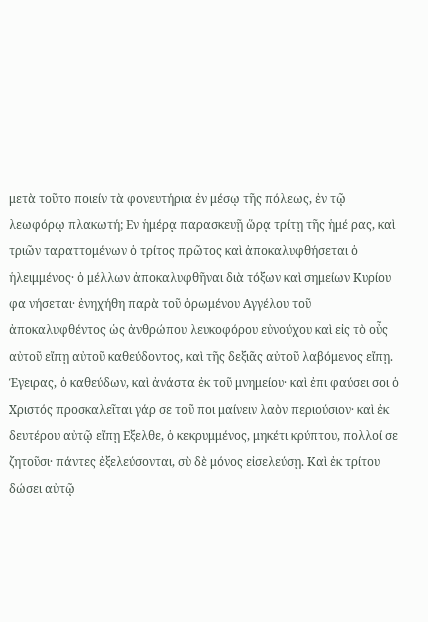μετὰ τοῦτο ποιείν τὰ φονευτήρια ἐν μέσῳ τῆς πόλεως, ἐν τῷ λεωφόρῳ πλακωτή; Εν ἡμέρᾳ παρασκευῇ ὥρᾳ τρίτῃ τῆς ἡμέ ρας, καὶ τριῶν ταραττομένων ὁ τρίτος πρῶτος καὶ ἀποκαλυφθήσεται ὁ ἡλειμμένος· ὁ μέλλων ἀποκαλυφθῆναι διὰ τόξων καὶ σημείων Κυρίου φα νήσεται· ἐνηχήθη παρὰ τοῦ ὁρωμένου Αγγέλου τοῦ ἀποκαλυφθέντος ὡς ἀνθρώπου λευκοφόρου εὐνούχου καὶ εἰς τὸ οὖς αὐτοῦ εἴπῃ αὐτοῦ καθεύδοντος, καὶ τῆς δεξιᾶς αὐτοῦ λαβόμενος εἴπῃ. Έγειρας, ὁ καθεύδων, καὶ ἀνάστα ἐκ τοῦ μνημείου· καὶ ἐπι φαύσει σοι ὁ Χριστός προσκαλεῖται γάρ σε τοῦ ποι μαίνειν λαὸν περιούσιον· καὶ ἐκ δευτέρου αὐτῷ εἴπῃ Εξελθε, ὁ κεκρυμμένος, μηκέτι κρύπτου, πολλοί σε ζητοῦσι· πάντες ἐξελεύσονται, σὺ δὲ μόνος εἰσελεύσῃ. Καὶ ἐκ τρίτου δώσει αὐτῷ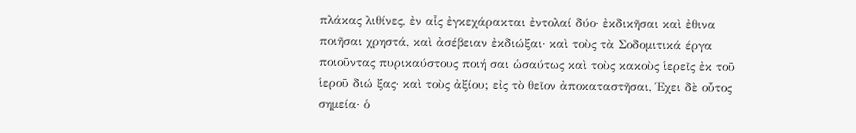πλάκας λιθίνες, ἐν αἷς ἐγκεχάρακται ἐντολαί δύο· ἐκδικῆσαι καὶ ἐθινα ποιῆσαι χρηστά, καὶ ἀσέβειαν ἐκδιώξαι· καὶ τοὺς τὰ Σοδομιτικά έργα ποιοῦντας πυρικαύστους ποιή σαι ὡσαύτως καὶ τοὺς κακοὺς ἱερεῖς ἐκ τοῦ ἱεροῦ διώ ξας· καὶ τοὺς ἀξίου; εἰς τὸ θεῖον ἀποκαταστῆσαι, Έχει δὲ οὗτος σημεία· ὁ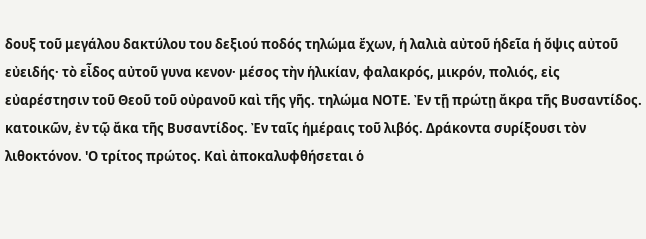δουξ τοῦ μεγάλου δακτύλου του δεξιού ποδός τηλώμα ἔχων, ἡ λαλιὰ αὐτοῦ ἡδεῖα ἡ ὄψις αὐτοῦ εὐειδής· τὸ εἶδος αὐτοῦ γυνα κενον· μέσος τὴν ἡλικίαν, φαλακρός, μικρόν, πολιός, εἰς εὐαρέστησιν τοῦ Θεοῦ τοῦ οὐρανοῦ καὶ τῆς γῆς. τηλώμα ΝΟΤΕ. Ἐν τῇ πρώτῃ ἄκρα τῆς Βυσαντίδος. κατοικῶν, ἐν τῷ ἄκα τῆς Βυσαντίδος. Ἐν ταῖς ἡμέραις τοῦ λιβός. Δράκοντα συρίξουσι τὸν λιθοκτόνον. 'Ο τρίτος πρώτος. Καὶ ἀποκαλυφθήσεται ὁ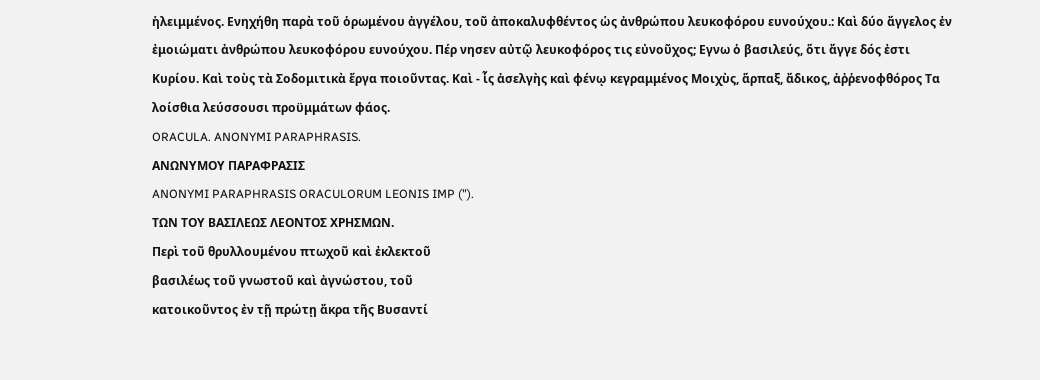ἡλειμμένος. Ενηχήθη παρὰ τοῦ ὁρωμένου ἀγγέλου, τοῦ ἀποκαλυφθέντος ὡς ἀνθρώπου λευκοφόρου ευνούχου.: Καὶ δύο ἄγγελος ἐν ἐμοιώματι ἀνθρώπου λευκοφόρου ευνούχου. Πέρ νησεν αὐτῷ λευκοφόρος τις εὐνοῦχος; Εγνω ὁ βασιλεύς, ὅτι ἄγγε δός ἐστι Κυρίου. Καὶ τοὺς τὰ Σοδομιτικὰ ἔργα ποιοῦντας. Καὶ - ἷς ἀσελγὴς καὶ φένῳ κεγραμμένος Μοιχὺς, ἅρπαξ, ἄδικος, ἀῤῥενοφθόρος Τα λοίσθια λεύσσουσι προϋμμάτων φάος.
ORACULA. ANONYMI PARAPHRASIS.
ΑΝΩΝΥΜΟΥ ΠΑΡΑΦΡΑΣΙΣ
ANONYMI PARAPHRASIS ORACULORUM LEONIS IMP (").
ΤΩΝ ΤΟΥ ΒΑΣΙΛΕΩΣ ΛΕΟΝΤΟΣ ΧΡΗΣΜΩΝ.
Περὶ τοῦ θρυλλουμένου πτωχοῦ καὶ ἐκλεκτοῦ
βασιλέως τοῦ γνωστοῦ καὶ ἀγνώστου, τοῦ
κατοικοῦντος ἐν τῇ πρώτῃ ἄκρα τῆς Βυσαντί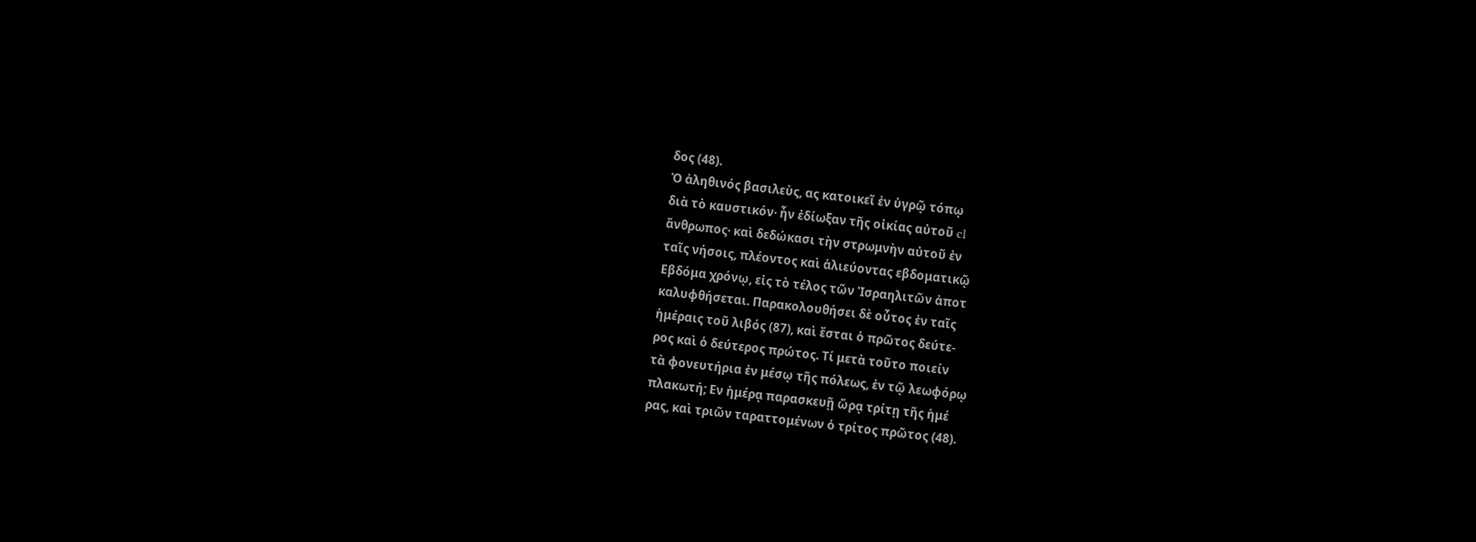δος (48).
Ὁ ἀληθινός βασιλεὺς, ας κατοικεῖ ἐν ὑγρῷ τόπῳ
διὰ τὸ καυστικόν· ἦν ἐδίωξαν τῆς οἰκίας αὐτοῦ cl
ἄνθρωπος· καὶ δεδώκασι τὴν στρωμνὴν αὐτοῦ ἐν
ταῖς νήσοις, πλέοντος καὶ ἁλιεύοντας εβδοματικῷ
Εβδόμα χρόνῳ, εἰς τὸ τέλος τῶν Ἰσραηλιτῶν ἀποτ
καλυφθήσεται. Παρακολουθήσει δὲ οὗτος ἐν ταῖς
ἡμέραις τοῦ λιβός (87), καὶ ἔσται ὁ πρῶτος δεύτε-
ρος καὶ ὁ δεύτερος πρώτος. Τί μετὰ τοῦτο ποιείν
τὰ φονευτήρια ἐν μέσῳ τῆς πόλεως, ἐν τῷ λεωφόρῳ
πλακωτή; Εν ἡμέρᾳ παρασκευῇ ὥρᾳ τρίτῃ τῆς ἡμέ
ρας, καὶ τριῶν ταραττομένων ὁ τρίτος πρῶτος (48).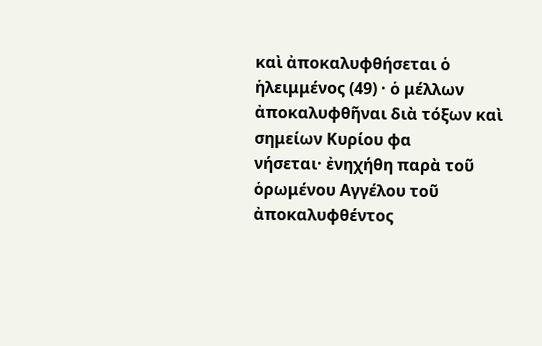καὶ ἀποκαλυφθήσεται ὁ ἡλειμμένος (49) · ὁ μέλλων
ἀποκαλυφθῆναι διὰ τόξων καὶ σημείων Κυρίου φα
νήσεται· ἐνηχήθη παρὰ τοῦ ὁρωμένου Αγγέλου τοῦ
ἀποκαλυφθέντος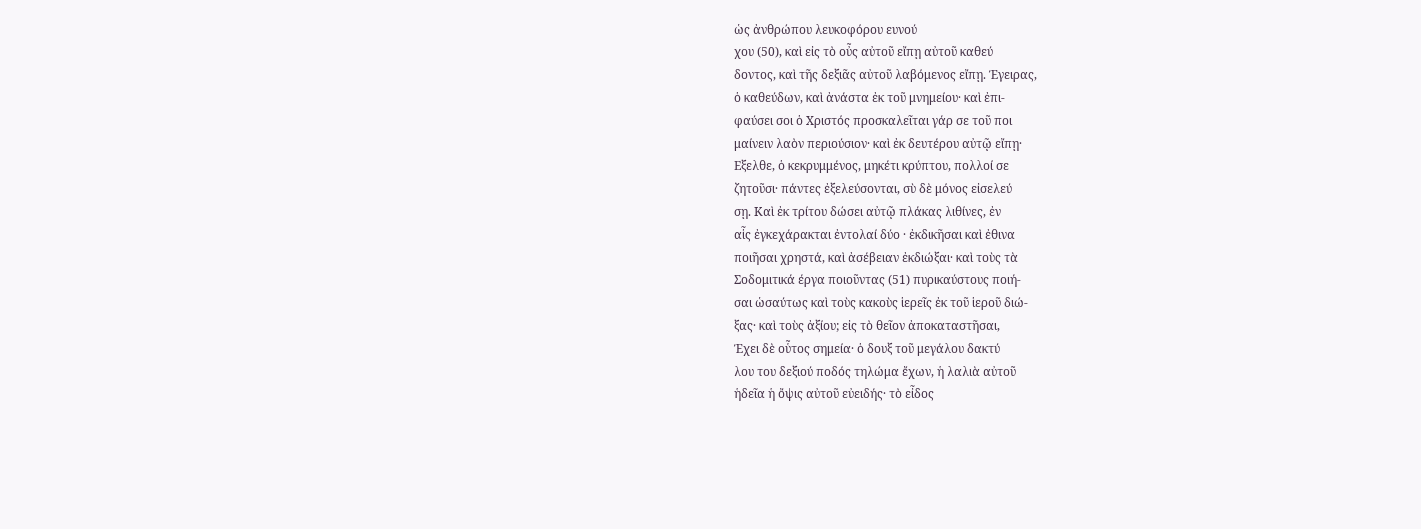ὡς ἀνθρώπου λευκοφόρου ευνού
χου (50), καὶ εἰς τὸ οὖς αὐτοῦ εἴπῃ αὐτοῦ καθεύ
δοντος, καὶ τῆς δεξιᾶς αὐτοῦ λαβόμενος εἴπῃ. Έγειρας,
ὁ καθεύδων, καὶ ἀνάστα ἐκ τοῦ μνημείου· καὶ ἐπι-
φαύσει σοι ὁ Χριστός προσκαλεῖται γάρ σε τοῦ ποι
μαίνειν λαὸν περιούσιον· καὶ ἐκ δευτέρου αὐτῷ εἴπῃ·
Εξελθε, ὁ κεκρυμμένος, μηκέτι κρύπτου, πολλοί σε
ζητοῦσι· πάντες ἐξελεύσονται, σὺ δὲ μόνος εἰσελεύ
σῃ. Καὶ ἐκ τρίτου δώσει αὐτῷ πλάκας λιθίνες, ἐν
αἷς ἐγκεχάρακται ἐντολαί δύο · ἐκδικῆσαι καὶ ἐθινα
ποιῆσαι χρηστά, καὶ ἀσέβειαν ἐκδιώξαι· καὶ τοὺς τὰ
Σοδομιτικά έργα ποιοῦντας (51) πυρικαύστους ποιή-
σαι ὡσαύτως καὶ τοὺς κακοὺς ἱερεῖς ἐκ τοῦ ἱεροῦ διώ-
ξας· καὶ τοὺς ἀξίου; εἰς τὸ θεῖον ἀποκαταστῆσαι,
Έχει δὲ οὗτος σημεία· ὁ δουξ τοῦ μεγάλου δακτύ
λου του δεξιού ποδός τηλώμα ἔχων, ἡ λαλιὰ αὐτοῦ
ἡδεῖα ἡ ὄψις αὐτοῦ εὐειδής· τὸ εἶδος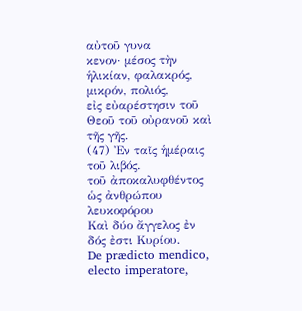αὐτοῦ γυνα
κενον· μέσος τὴν ἡλικίαν, φαλακρός, μικρόν, πολιός,
εἰς εὐαρέστησιν τοῦ Θεοῦ τοῦ οὐρανοῦ καὶ τῆς γῆς.
(47) Ἐν ταῖς ἡμέραις τοῦ λιβός.
τοῦ ἀποκαλυφθέντος ὡς ἀνθρώπου λευκοφόρου
Καὶ δύο ἄγγελος ἐν
δός ἐστι Κυρίου.
De prædicto mendico, electo imperatore,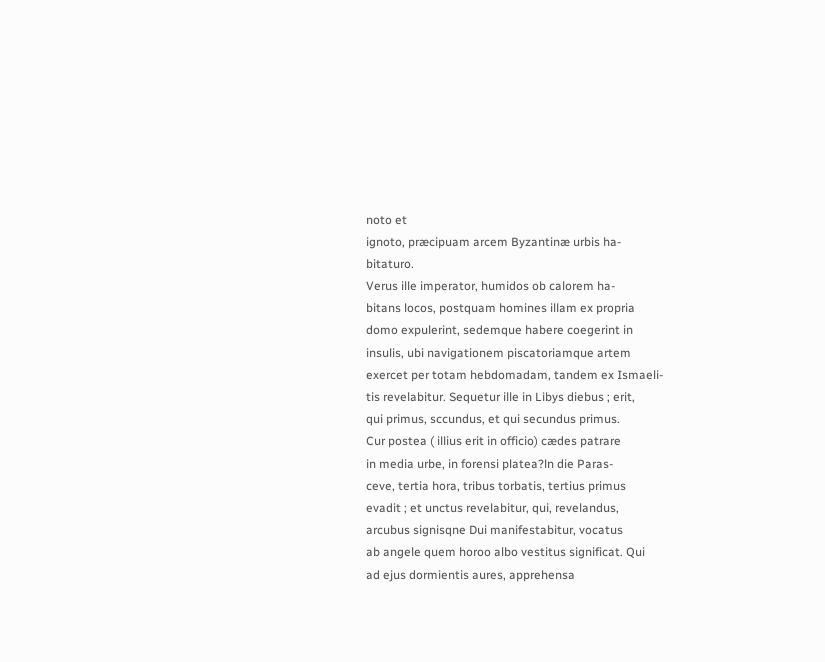noto et
ignoto, præcipuam arcem Byzantinæ urbis ha-
bitaturo.
Verus ille imperator, humidos ob calorem ha-
bitans locos, postquam homines illam ex propria
domo expulerint, sedemque habere coegerint in
insulis, ubi navigationem piscatoriamque artem
exercet per totam hebdomadam, tandem ex Ismaeli-
tis revelabitur. Sequetur ille in Libys diebus ; erit,
qui primus, sccundus, et qui secundus primus.
Cur postea ( illius erit in officio) cædes patrare
in media urbe, in forensi platea?ln die Paras-
ceve, tertia hora, tribus torbatis, tertius primus
evadit ; et unctus revelabitur, qui, revelandus,
arcubus signisqne Dui manifestabitur, vocatus
ab angele quem horoo albo vestitus significat. Qui
ad ejus dormientis aures, apprehensa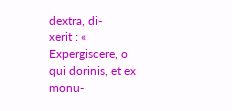dextra, di-
xerit : « Expergiscere, o qui dorinis, et ex monu-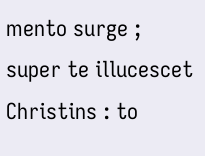mento surge ; super te illucescet Christins : to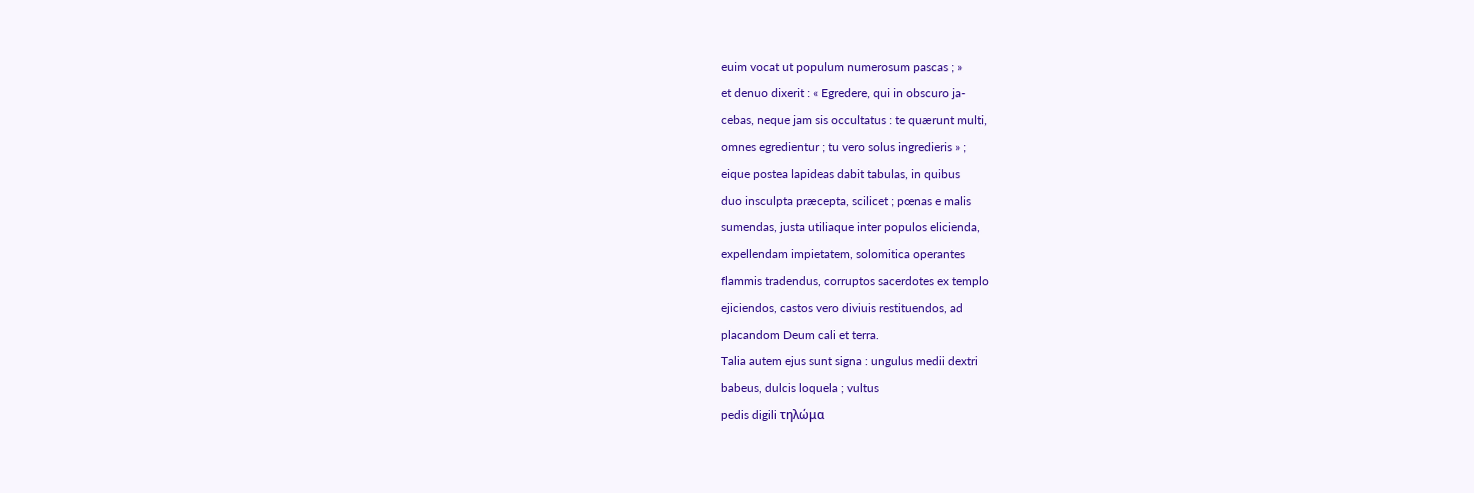euim vocat ut populum numerosum pascas ; »
et denuo dixerit : « Egredere, qui in obscuro ja-
cebas, neque jam sis occultatus : te quærunt multi,
omnes egredientur ; tu vero solus ingredieris » ;
eique postea lapideas dabit tabulas, in quibus
duo insculpta præcepta, scilicet ; pœnas e malis
sumendas, justa utiliaque inter populos elicienda,
expellendam impietatem, solomitica operantes
flammis tradendus, corruptos sacerdotes ex templo
ejiciendos, castos vero diviuis restituendos, ad
placandom Deum cali et terra.
Talia autem ejus sunt signa : ungulus medii dextri
babeus, dulcis loquela ; vultus
pedis digili τηλώμα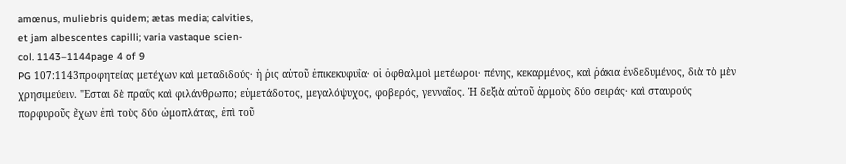amœnus, muliebris quidem; ætas media; calvities,
et jam albescentes capilli; varia vastaque scien-
col. 1143–1144page 4 of 9
PG 107:1143προφητείας μετέχων καὶ μεταδιδούς· ἡ ῥις αὐτοῦ ἐπικεκυφυΐα· οἱ ὀφθαλμοὶ μετέωροι· πένης, κεκαρμένος, καὶ ῥάκια ἐνδεδυμένος, διὰ τὸ μὲν χρησιμεύειν. "Εσται δὲ πραΰς καὶ φιλάνθρωπο; εὐμετάδοτος, μεγαλόψυχος, φοβερός, γενναῖος. Ἡ δεξιὰ αὐτοῦ ἁρμοὺς δύο σειράς· καὶ σταυρούς πορφυροῦς ἔχων ἐπὶ τοὺς δύο ὠμοπλάτας, ἐπὶ τοῦ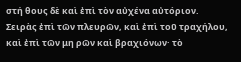στή θους δὲ καὶ ἐπὶ τὸν αὐχένα αὐτόριον. Σειρὰς ἐπὶ τῶν πλευρῶν, καὶ ἐπὶ τοῦ τραχήλου, καὶ ἐπὶ τῶν μη ρῶν καὶ βραχιόνων· τὸ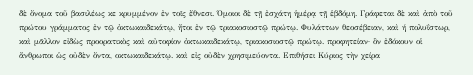δὲ ὄνομα τοῦ βασιλέως κε κρυμμένον ἐν τοῖς ἔθνεσι. Όμοιοι δὲ τῇ ἐσχάτη ἡμέρᾳ τῇ ἑβδόμη. Γράφεται δὲ καὶ ἀπὸ τοῦ πρώτου γράμματος ἐν τῷ ὀκτωκαιδεκάτῳ, ἤτοι ἐν τῷ τριακοσιοστῷ πρώτῳ. Φυλάττων θεοσέβειαν, καὶ ή πολυΐστωρ, καὶ μᾶλλον εἰδὼς προορατικὸς καὶ αὐτοφίον ὀκτωκαιδεκάτῳ, τριακοσιοστῷ πρώτῳ. προφητείαν· ὃν ἐδόκουν οἱ ἄνθρωποι ὡς οὐδὲν ὄντα, οκτωκαιδεκάτῳ. καὶ εἰς οὐδὲν χρησιμεύοντα. Επιθήσει Κύριος τὴν χείρα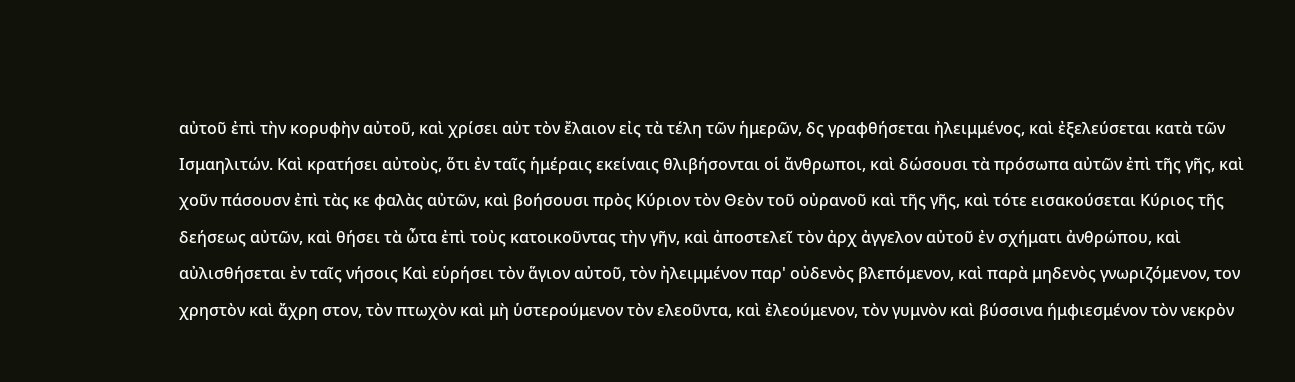αὐτοῦ ἐπὶ τὴν κορυφὴν αὐτοῦ, καὶ χρίσει αὐτ τὸν ἔλαιον εἰς τὰ τέλη τῶν ἡμερῶν, δς γραφθήσεται ἠλειμμένος, καὶ ἐξελεύσεται κατὰ τῶν Ισμαηλιτών. Καὶ κρατήσει αὐτοὺς, ὅτι ἐν ταῖς ἡμέραις εκείναις θλιβήσονται οἱ ἄνθρωποι, καὶ δώσουσι τὰ πρόσωπα αὐτῶν ἐπὶ τῆς γῆς, καὶ χοῦν πάσουσν ἐπὶ τὰς κε φαλὰς αὐτῶν, καὶ βοήσουσι πρὸς Κύριον τὸν Θεὸν τοῦ οὐρανοῦ καὶ τῆς γῆς, καὶ τότε εισακούσεται Κύριος τῆς δεήσεως αὐτῶν, καὶ θήσει τὰ ὦτα ἐπὶ τοὺς κατοικοῦντας τὴν γῆν, καὶ ἀποστελεῖ τὸν ἀρχ ἀγγελον αὐτοῦ ἐν σχήματι ἀνθρώπου, καὶ αὐλισθήσεται ἐν ταῖς νήσοις Καὶ εὑρήσει τὸν ἅγιον αὐτοῦ, τὸν ἠλειμμένον παρ' οὐδενὸς βλεπόμενον, καὶ παρὰ μηδενὸς γνωριζόμενον, τον χρηστὸν καὶ ἄχρη στον, τὸν πτωχὸν καὶ μὴ ὑστερούμενον τὸν ελεοῦντα, καὶ ἐλεούμενον, τὸν γυμνὸν καὶ βύσσινα ήμφιεσμένον τὸν νεκρὸν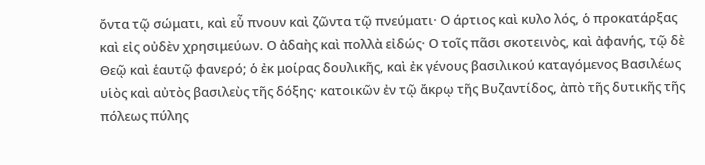ὄντα τῷ σώματι, καὶ εὖ πνουν καὶ ζῶντα τῷ πνεύματι· Ο άρτιος καὶ κυλο λός, ὁ προκατάρξας καὶ εἰς οὐδὲν χρησιμεύων. Ο ἀδαὴς καὶ πολλὰ εἰδώς· Ο τοῖς πᾶσι σκοτεινὸς, καὶ ἀφανής, τῷ δὲ Θεῷ καὶ ἑαυτῷ φανερό; ὁ ἐκ μοίρας δουλικῆς, καὶ ἐκ γένους βασιλικού καταγόμενος Βασιλέως υἱὸς καὶ αὐτὸς βασιλεὺς τῆς δόξης· κατοικῶν ἐν τῷ ἄκρῳ τῆς Βυζαντίδος, ἀπὸ τῆς δυτικῆς τῆς πόλεως πύλης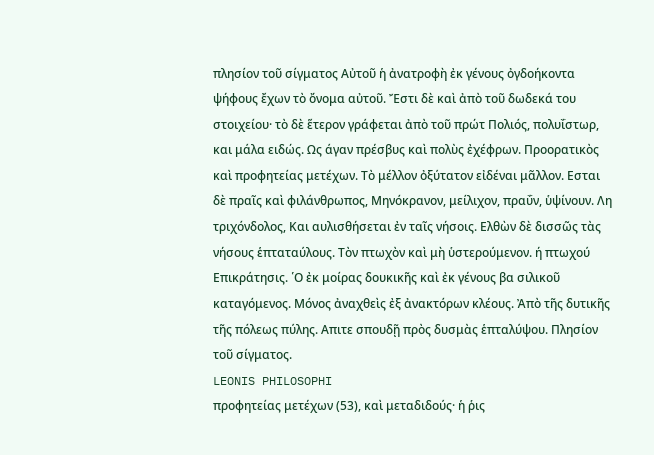πλησίον τοῦ σίγματος Αὐτοῦ ἡ ἀνατροφὴ ἐκ γένους ὀγδοήκοντα ψήφους ἔχων τὸ ὄνομα αὐτοῦ. Ἔστι δὲ καὶ ἀπὸ τοῦ δωδεκά του στοιχείου· τὸ δὲ ἕτερον γράφεται ἀπὸ τοῦ πρώτ Πολιός, πολυΐστωρ, και μάλα ειδώς. Ως άγαν πρέσβυς καὶ πολὺς ἐχέφρων. Προορατικὸς καὶ προφητείας μετέχων. Τὸ μέλλον ὀξύτατον εἰδέναι μᾶλλον. Εσται δὲ πραῖς καὶ φιλάνθρωπος, Μηνόκρανον, μείλιχον, πραΰν, ὑψίνουν. Λη τριχόνδολος, Και αυλισθήσεται ἐν ταῖς νήσοις. Ελθὼν δὲ δισσῶς τὰς νήσους ἑπταταύλους. Τὸν πτωχὸν καὶ μὴ ὑστερούμενον. ή πτωχού Επικράτησις. ῾Ο ἐκ μοίρας δουκικῆς καὶ ἐκ γένους βα σιλικοῦ καταγόμενος. Μόνος ἀναχθεὶς ἐξ ἀνακτόρων κλέους. Ἀπὸ τῆς δυτικῆς τῆς πόλεως πύλης. Απιτε σπουδῇ πρὸς δυσμὰς ἑπταλύψου. Πλησίον τοῦ σίγματος.
LEONIS PHILOSOPHI
προφητείας μετέχων (53), καὶ μεταδιδούς· ἡ ῥις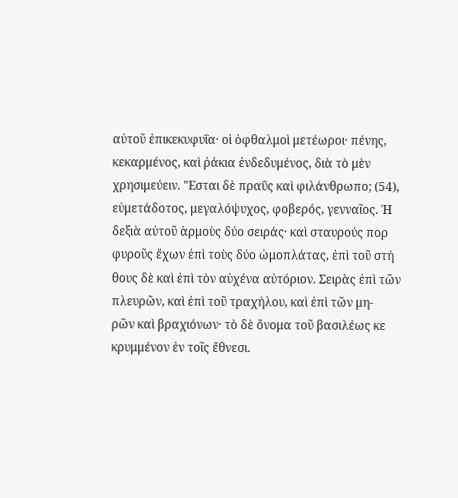αὐτοῦ ἐπικεκυφυΐα· οἱ ὀφθαλμοὶ μετέωροι· πένης,
κεκαρμένος, καὶ ῥάκια ἐνδεδυμένος, διὰ τὸ μὲν
χρησιμεύειν. "Εσται δὲ πραΰς καὶ φιλάνθρωπο; (54),
εὐμετάδοτος, μεγαλόψυχος, φοβερός, γενναῖος. Ἡ
δεξιὰ αὐτοῦ ἁρμοὺς δύο σειράς· καὶ σταυρούς πορ
φυροῦς ἔχων ἐπὶ τοὺς δύο ὠμοπλάτας, ἐπὶ τοῦ στή
θους δὲ καὶ ἐπὶ τὸν αὐχένα αὐτόριον. Σειρὰς ἐπὶ τῶν
πλευρῶν, καὶ ἐπὶ τοῦ τραχήλου, καὶ ἐπὶ τῶν μη-
ρῶν καὶ βραχιόνων· τὸ δὲ ὄνομα τοῦ βασιλέως κε
κρυμμένον ἐν τοῖς ἔθνεσι.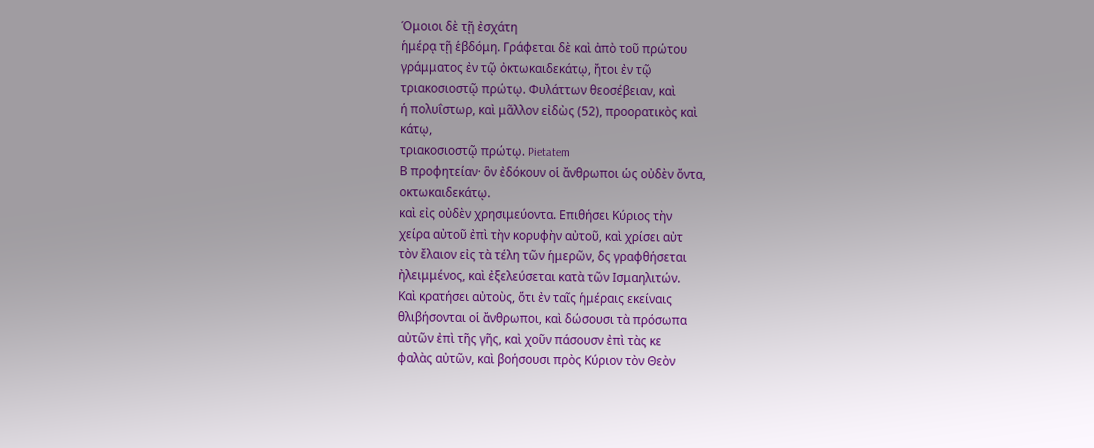Όμοιοι δὲ τῇ ἐσχάτη
ἡμέρᾳ τῇ ἑβδόμη. Γράφεται δὲ καὶ ἀπὸ τοῦ πρώτου
γράμματος ἐν τῷ ὀκτωκαιδεκάτῳ, ἤτοι ἐν τῷ
τριακοσιοστῷ πρώτῳ. Φυλάττων θεοσέβειαν, καὶ
ή πολυΐστωρ, καὶ μᾶλλον εἰδὼς (52), προορατικὸς καὶ
κάτῳ,
τριακοσιοστῷ πρώτῳ. Pietatem
Β προφητείαν· ὃν ἐδόκουν οἱ ἄνθρωποι ὡς οὐδὲν ὄντα,
οκτωκαιδεκάτῳ.
καὶ εἰς οὐδὲν χρησιμεύοντα. Επιθήσει Κύριος τὴν
χείρα αὐτοῦ ἐπὶ τὴν κορυφὴν αὐτοῦ, καὶ χρίσει αὐτ
τὸν ἔλαιον εἰς τὰ τέλη τῶν ἡμερῶν, δς γραφθήσεται
ἠλειμμένος, καὶ ἐξελεύσεται κατὰ τῶν Ισμαηλιτών.
Καὶ κρατήσει αὐτοὺς, ὅτι ἐν ταῖς ἡμέραις εκείναις
θλιβήσονται οἱ ἄνθρωποι, καὶ δώσουσι τὰ πρόσωπα
αὐτῶν ἐπὶ τῆς γῆς, καὶ χοῦν πάσουσν ἐπὶ τὰς κε
φαλὰς αὐτῶν, καὶ βοήσουσι πρὸς Κύριον τὸν Θεὸν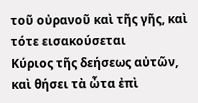τοῦ οὐρανοῦ καὶ τῆς γῆς, καὶ τότε εισακούσεται
Κύριος τῆς δεήσεως αὐτῶν, καὶ θήσει τὰ ὦτα ἐπὶ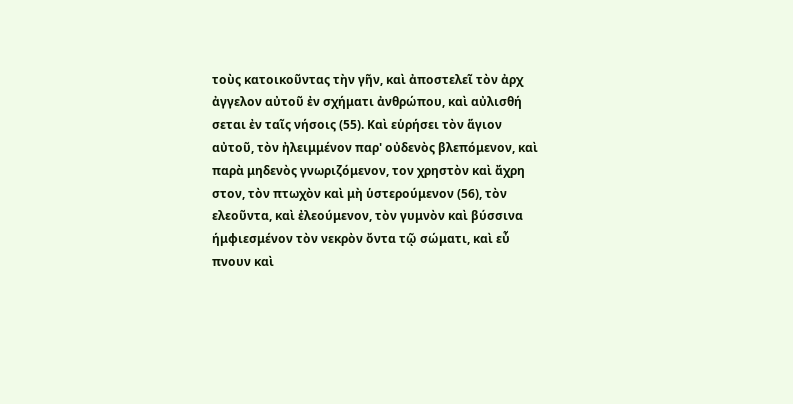τοὺς κατοικοῦντας τὴν γῆν, καὶ ἀποστελεῖ τὸν ἀρχ
ἀγγελον αὐτοῦ ἐν σχήματι ἀνθρώπου, καὶ αὐλισθή
σεται ἐν ταῖς νήσοις (55). Καὶ εὑρήσει τὸν ἅγιον
αὐτοῦ, τὸν ἠλειμμένον παρ' οὐδενὸς βλεπόμενον, καὶ
παρὰ μηδενὸς γνωριζόμενον, τον χρηστὸν καὶ ἄχρη
στον, τὸν πτωχὸν καὶ μὴ ὑστερούμενον (56), τὸν
ελεοῦντα, καὶ ἐλεούμενον, τὸν γυμνὸν καὶ βύσσινα
ήμφιεσμένον τὸν νεκρὸν ὄντα τῷ σώματι, καὶ εὖ
πνουν καὶ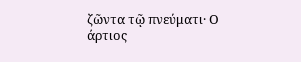ζῶντα τῷ πνεύματι· Ο άρτιος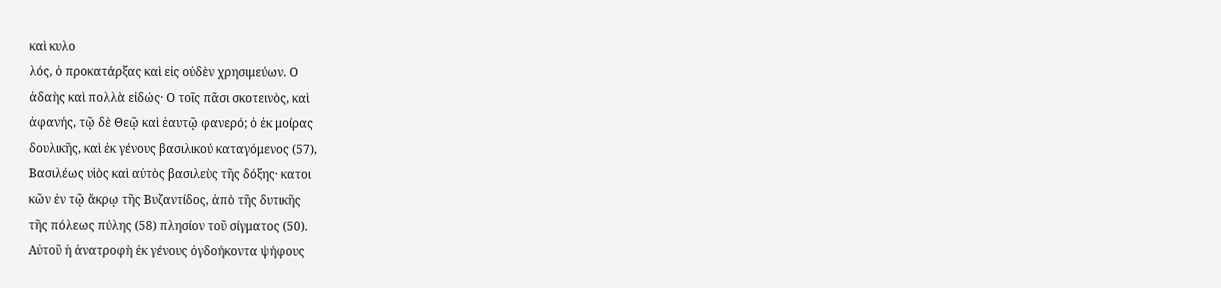καὶ κυλο
λός, ὁ προκατάρξας καὶ εἰς οὐδὲν χρησιμεύων. Ο
ἀδαὴς καὶ πολλὰ εἰδώς· Ο τοῖς πᾶσι σκοτεινὸς, καὶ
ἀφανής, τῷ δὲ Θεῷ καὶ ἑαυτῷ φανερό; ὁ ἐκ μοίρας
δουλικῆς, καὶ ἐκ γένους βασιλικού καταγόμενος (57),
Βασιλέως υἱὸς καὶ αὐτὸς βασιλεὺς τῆς δόξης· κατοι
κῶν ἐν τῷ ἄκρῳ τῆς Βυζαντίδος, ἀπὸ τῆς δυτικῆς
τῆς πόλεως πύλης (58) πλησίον τοῦ σίγματος (50).
Αὐτοῦ ἡ ἀνατροφὴ ἐκ γένους ὀγδοήκοντα ψήφους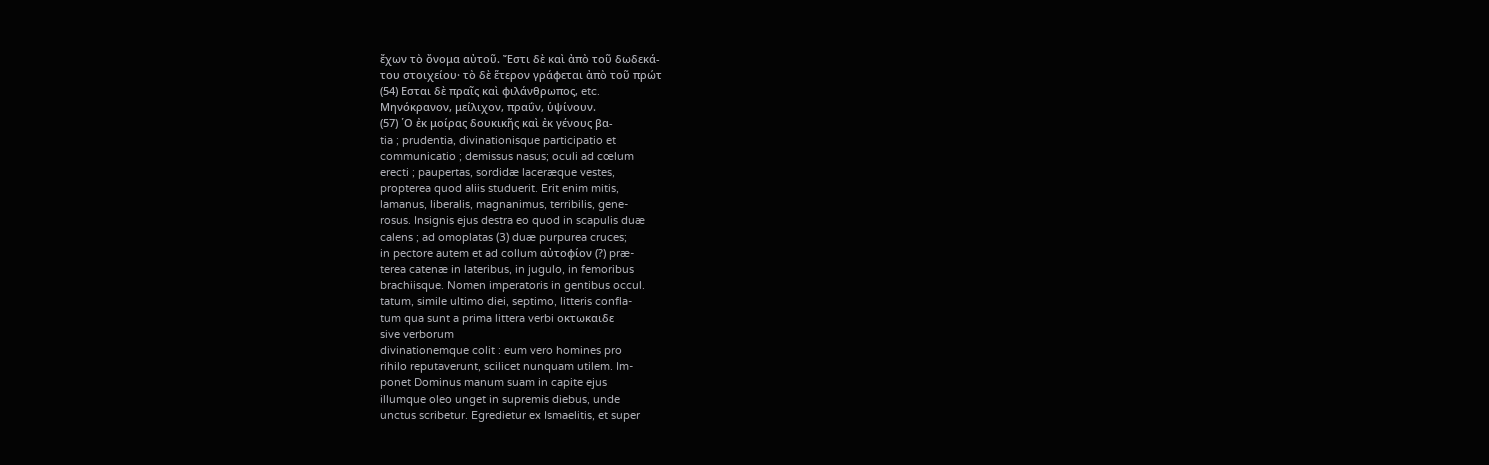ἔχων τὸ ὄνομα αὐτοῦ. Ἔστι δὲ καὶ ἀπὸ τοῦ δωδεκά-
του στοιχείου· τὸ δὲ ἕτερον γράφεται ἀπὸ τοῦ πρώτ
(54) Εσται δὲ πραῖς καὶ φιλάνθρωπος, etc.
Μηνόκρανον, μείλιχον, πραΰν, ὑψίνουν.
(57) ῾Ο ἐκ μοίρας δουκικῆς καὶ ἐκ γένους βα-
tia ; prudentia, divinationisque participatio et
communicatio ; demissus nasus; oculi ad cœlum
erecti ; paupertas, sordidæ laceræque vestes,
propterea quod aliis studuerit. Erit enim mitis,
lamanus, liberalis, magnanimus, terribilis, gene-
rosus. Insignis ejus destra eo quod in scapulis duæ
calens ; ad omoplatas (3) duæ purpurea cruces;
in pectore autem et ad collum αὐτοφίον (?) præ-
terea catenæ in lateribus, in jugulo, in femoribus
brachiisque. Nomen imperatoris in gentibus occul.
tatum, simile ultimo diei, septimo, litteris confla-
tum qua sunt a prima littera verbi οκτωκαιδε
sive verborum
divinationemque colit : eum vero homines pro
rihilo reputaverunt, scilicet nunquam utilem. Im-
ponet Dominus manum suam in capite ejus
illumque oleo unget in supremis diebus, unde
unctus scribetur. Egredietur ex Ismaelitis, et super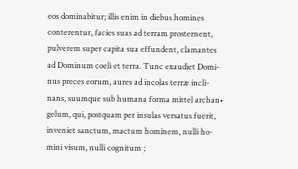eos dominabitur; illis enim in diebus homines
conterentur, facies suas ad terram prosternent,
pulverem super capita sua effundent, clamantes
ad Dominum coeli et terra. Tunc exaudiet Domi-
nus preces eorum, aures ad incolas terræ incli-
nans, suumque sub humana forma mittel archan•
gelum, qui, postquam per insulas versatus fuerit,
inveniet sanctum, mactum hominem, nulli ho-
mini visum, nulli cognitum ;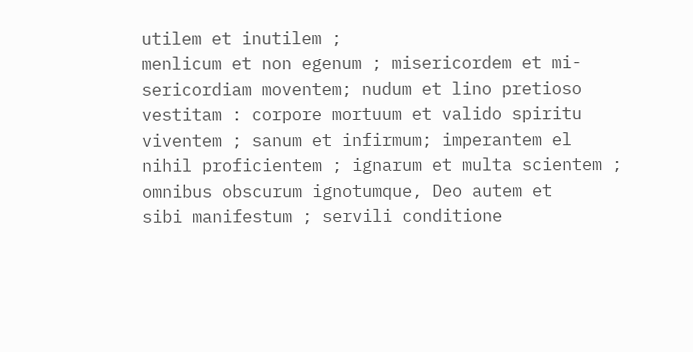utilem et inutilem ;
menlicum et non egenum ; misericordem et mi-
sericordiam moventem; nudum et lino pretioso
vestitam : corpore mortuum et valido spiritu
viventem ; sanum et infirmum; imperantem el
nihil proficientem ; ignarum et multa scientem ;
omnibus obscurum ignotumque, Deo autem et
sibi manifestum ; servili conditione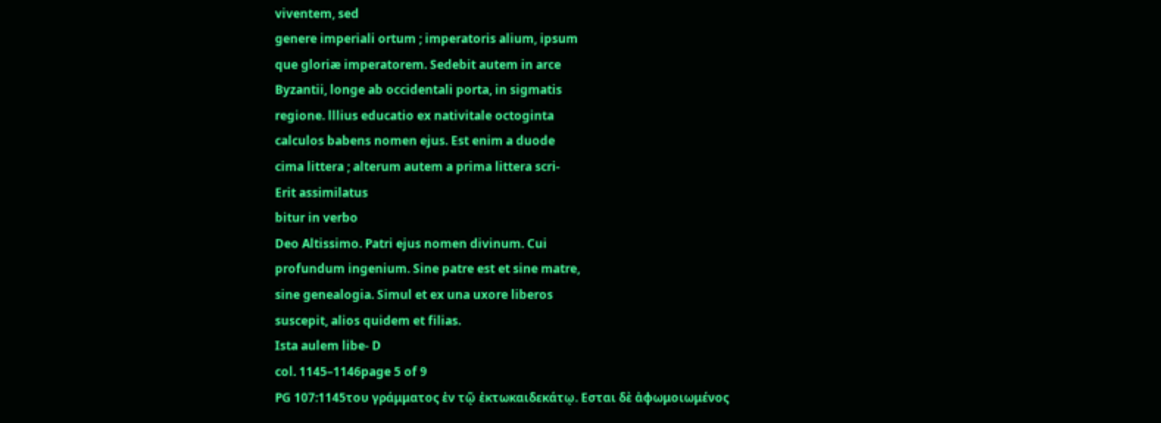viventem, sed
genere imperiali ortum ; imperatoris alium, ipsum
que gloriæ imperatorem. Sedebit autem in arce
Byzantii, longe ab occidentali porta, in sigmatis
regione. lllius educatio ex nativitale octoginta
calculos babens nomen ejus. Est enim a duode
cima littera ; alterum autem a prima littera scri-
Erit assimilatus
bitur in verbo
Deo Altissimo. Patri ejus nomen divinum. Cui
profundum ingenium. Sine patre est et sine matre,
sine genealogia. Simul et ex una uxore liberos
suscepit, alios quidem et filias.
Ista aulem libe- D
col. 1145–1146page 5 of 9
PG 107:1145του γράμματος ἐν τῷ ἐκτωκαιδεκάτῳ. Εσται δὲ ἀφωμοιωμένος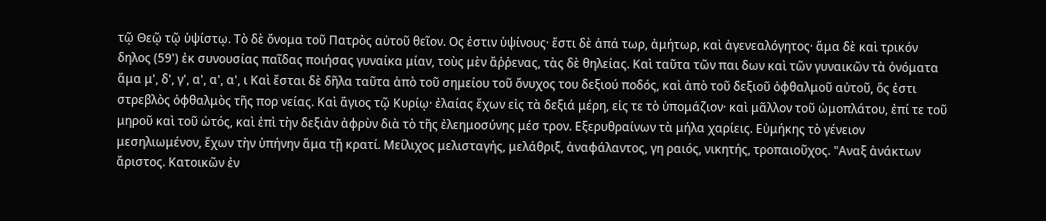τῷ Θεῷ τῷ ὑψίστῳ. Τὸ δὲ ὄνομα τοῦ Πατρὸς αὐτοῦ θεῖον. Ος ἐστιν ὑψίνους· ἔστι δὲ ἀπά τωρ, ἀμήτωρ, καὶ ἀγενεαλόγητος· ἅμα δὲ καὶ τρικόν δηλος (59') ἐκ συνουσίας παῖδας ποιήσας γυναίκα μίαν, τοὺς μὲν ἄῤῥενας, τὰς δὲ θηλείας. Καὶ ταῦτα τῶν παι δων καὶ τῶν γυναικῶν τὰ ὀνόματα ἅμα μ', δ', γ', α', α', α', ι Καὶ ἔσται δὲ δῆλα ταῦτα ἀπὸ τοῦ σημείου τοῦ ὄνυχος του δεξιού ποδός, καὶ ἀπὸ τοῦ δεξιοῦ ὀφθαλμοῦ αὐτοῦ, ὅς ἐστι στρεβλὸς ὀφθαλμὸς τῆς πορ νείας. Καὶ ἅγιος τῷ Κυρίῳ· ἐλαίας ἔχων εἰς τὰ δεξιά μέρη, εἰς τε τὸ ὑπομάζιον· καὶ μᾶλλον τοῦ ὠμοπλάτου, ἐπί τε τοῦ μηροῦ καὶ τοῦ ὠτός, καὶ ἐπὶ τὴν δεξιὰν ἀφρὺν διὰ τὸ τῆς ἐλεημοσύνης μέσ τρον. Εξερυθραίνων τὰ μήλα χαρίεις. Εὐμήκης τὸ γένειον μεσηλιωμένον, ἔχων τὴν ὑπήνην ἅμα τῇ κρατί. Μείλιχος μελισταγής, μελάθριξ, ἀναφάλαντος, γη ραιός, νικητής, τροπαιοῦχος. "Αναξ ἀνάκτων ἄριστος. Κατοικῶν ἐν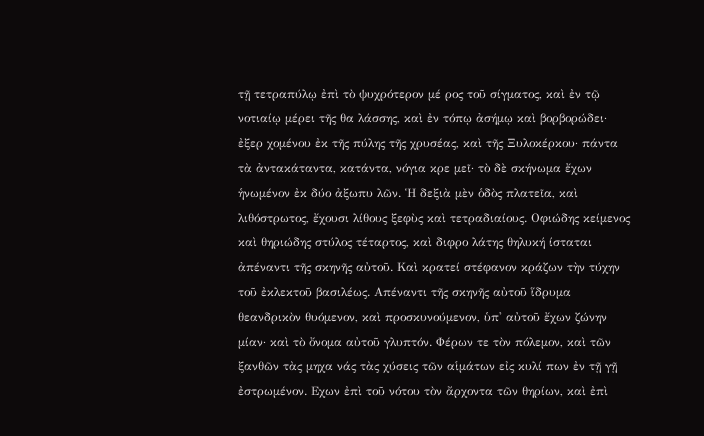τῇ τετραπύλῳ ἐπὶ τὸ ψυχρότερον μέ ρος τοῦ σίγματος, καὶ ἐν τῷ νοτιαίῳ μέρει τῆς θα λάσσης, καὶ ἐν τόπῳ ἀσήμῳ καὶ βορβορώδει· ἐξερ χομένου ἐκ τῆς πύλης τῆς χρυσέας, καὶ τῆς Ξυλοκέρκου· πάντα τὰ ἀντακάταντα, κατάντα, νόγια κρε μεῖ· τὸ δὲ σκήνωμα ἔχων ἡνωμένον ἐκ δύο ἀξωπυ λῶν. Ἡ δεξιὰ μὲν ὁδὸς πλατεῖα, καὶ λιθόστρωτος, ἔχουσι λίθους ξεφὺς καὶ τετραδιαίους. Οφιώδης κείμενος καὶ θηριώδης στύλος τέταρτος, καὶ διφρο λάτης θηλυκή ίσταται ἀπέναντι τῆς σκηνῆς αὐτοῦ. Καὶ κρατεί στέφανον κράζων τὴν τύχην τοῦ ἐκλεκτοῦ βασιλέως. Απέναντι τῆς σκηνῆς αὐτοῦ ἵδρυμα θεανδρικὸν θυόμενον, καὶ προσκυνούμενον, ὑπ' αὐτοῦ ἔχων ζώνην μίαν· καὶ τὸ ὄνομα αὐτοῦ γλυπτόν. Φέρων τε τὸν πόλεμον, καὶ τῶν ξανθῶν τὰς μηχα νάς τὰς χύσεις τῶν αἱμάτων εἰς κυλί πων ἐν τῇ γῇ ἐστρωμένον. Εχων ἐπὶ τοῦ νότου τὸν ἄρχοντα τῶν θηρίων, καὶ ἐπὶ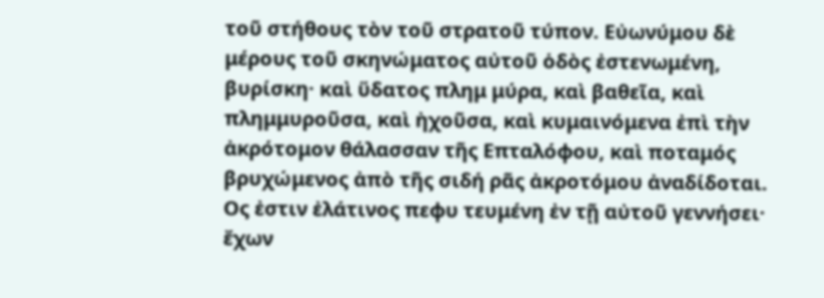τοῦ στήθους τὸν τοῦ στρατοῦ τύπον. Εὐωνύμου δὲ μέρους τοῦ σκηνώματος αὐτοῦ ὁδὸς ἐστενωμένη, βυρίσκη· καὶ ὕδατος πλημ μύρα, καὶ βαθεῖα, καὶ πλημμυροῦσα, καὶ ἠχοῦσα, καὶ κυμαινόμενα ἐπὶ τὴν ἀκρότομον θάλασσαν τῆς Επταλόφου, καὶ ποταμός βρυχώμενος ἀπὸ τῆς σιδή ρᾶς ἀκροτόμου ἀναδίδοται. Ος ἐστιν ἐλάτινος πεφυ τευμένη ἐν τῇ αὐτοῦ γεννήσει· ἔχων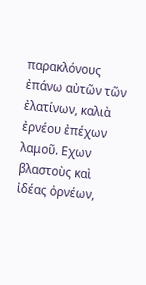παρακλόνους ἐπάνω αὐτῶν τῶν ἐλατίνων, καλιὰ ἐρνέου ἐπέχων λαμοῦ. Εχων βλαστοὺς καὶ ἰδέας ὀρνέων,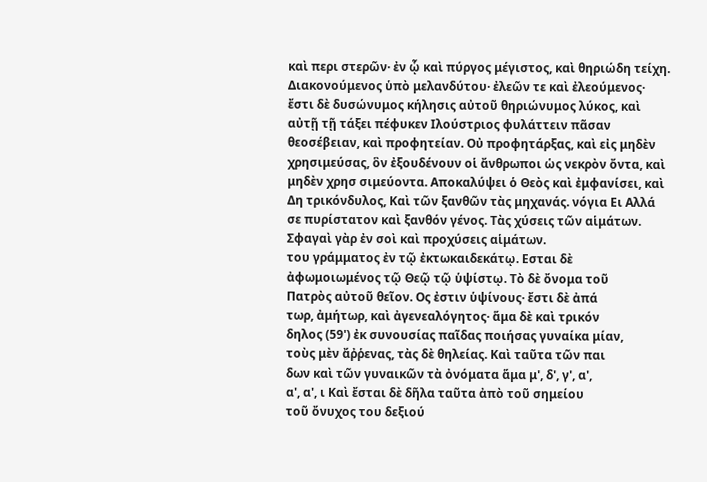καὶ περι στερῶν· ἐν ᾧ καὶ πύργος μέγιστος, καὶ θηριώδη τείχη. Διακονούμενος ὑπὸ μελανδύτου· ἐλεῶν τε καὶ ἐλεούμενος· ἔστι δὲ δυσώνυμος κήλησις αὐτοῦ θηριώνυμος λύκος, καὶ αὐτῇ τῇ τάξει πέφυκεν Ιλούστριος φυλάττειν πᾶσαν θεοσέβειαν, καὶ προφητείαν. Οὐ προφητάρξας, καὶ εἰς μηδὲν χρησιμεύσας, ὃν ἐξουδένουν οἱ ἄνθρωποι ὡς νεκρὸν ὄντα, καὶ μηδὲν χρησ σιμεύοντα. Αποκαλύψει ὁ Θεὸς καὶ ἐμφανίσει, καὶ Δη τρικόνδυλος, Καὶ τῶν ξανθῶν τὰς μηχανάς. νόγια Ει Αλλά σε πυρίστατον καὶ ξανθόν γένος. Τὰς χύσεις τῶν αἱμάτων. Σφαγαὶ γὰρ ἐν σοὶ καὶ προχύσεις αἱμάτων.
του γράμματος ἐν τῷ ἐκτωκαιδεκάτῳ. Εσται δὲ
ἀφωμοιωμένος τῷ Θεῷ τῷ ὑψίστῳ. Τὸ δὲ ὄνομα τοῦ
Πατρὸς αὐτοῦ θεῖον. Ος ἐστιν ὑψίνους· ἔστι δὲ ἀπά
τωρ, ἀμήτωρ, καὶ ἀγενεαλόγητος· ἅμα δὲ καὶ τρικόν
δηλος (59') ἐκ συνουσίας παῖδας ποιήσας γυναίκα μίαν,
τοὺς μὲν ἄῤῥενας, τὰς δὲ θηλείας. Καὶ ταῦτα τῶν παι
δων καὶ τῶν γυναικῶν τὰ ὀνόματα ἅμα μ', δ', γ', α',
α', α', ι Καὶ ἔσται δὲ δῆλα ταῦτα ἀπὸ τοῦ σημείου
τοῦ ὄνυχος του δεξιού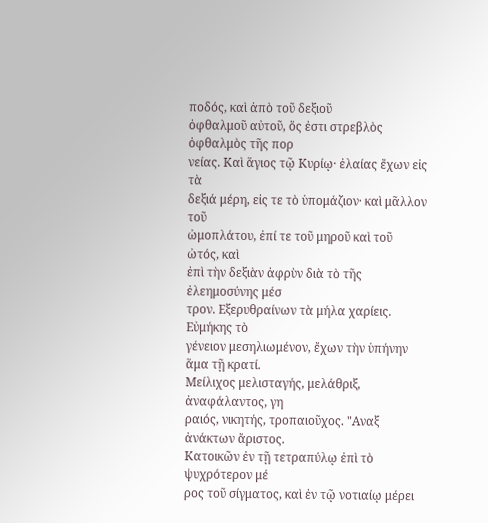ποδός, καὶ ἀπὸ τοῦ δεξιοῦ
ὀφθαλμοῦ αὐτοῦ, ὅς ἐστι στρεβλὸς ὀφθαλμὸς τῆς πορ
νείας. Καὶ ἅγιος τῷ Κυρίῳ· ἐλαίας ἔχων εἰς τὰ
δεξιά μέρη, εἰς τε τὸ ὑπομάζιον· καὶ μᾶλλον τοῦ
ὠμοπλάτου, ἐπί τε τοῦ μηροῦ καὶ τοῦ ὠτός, καὶ
ἐπὶ τὴν δεξιὰν ἀφρὺν διὰ τὸ τῆς ἐλεημοσύνης μέσ
τρον. Εξερυθραίνων τὰ μήλα χαρίεις. Εὐμήκης τὸ
γένειον μεσηλιωμένον, ἔχων τὴν ὑπήνην ἅμα τῇ κρατί.
Μείλιχος μελισταγής, μελάθριξ, ἀναφάλαντος, γη
ραιός, νικητής, τροπαιοῦχος. "Αναξ ἀνάκτων ἄριστος.
Κατοικῶν ἐν τῇ τετραπύλῳ ἐπὶ τὸ ψυχρότερον μέ
ρος τοῦ σίγματος, καὶ ἐν τῷ νοτιαίῳ μέρει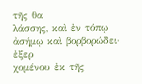τῆς θα
λάσσης, καὶ ἐν τόπῳ ἀσήμῳ καὶ βορβορώδει· ἐξερ
χομένου ἐκ τῆς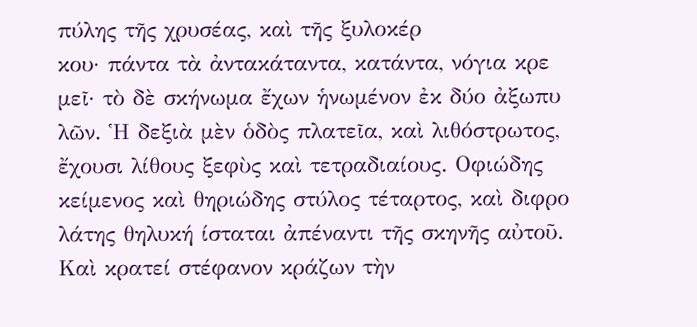πύλης τῆς χρυσέας, καὶ τῆς ξυλοκέρ
κου· πάντα τὰ ἀντακάταντα, κατάντα, νόγια κρε
μεῖ· τὸ δὲ σκήνωμα ἔχων ἡνωμένον ἐκ δύο ἀξωπυ
λῶν. Ἡ δεξιὰ μὲν ὁδὸς πλατεῖα, καὶ λιθόστρωτος,
ἔχουσι λίθους ξεφὺς καὶ τετραδιαίους. Οφιώδης
κείμενος καὶ θηριώδης στύλος τέταρτος, καὶ διφρο
λάτης θηλυκή ίσταται ἀπέναντι τῆς σκηνῆς αὐτοῦ.
Καὶ κρατεί στέφανον κράζων τὴν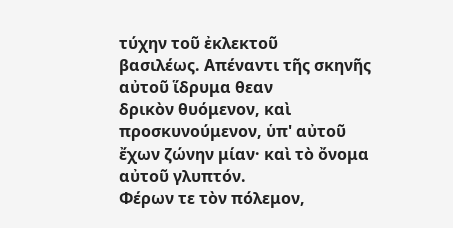τύχην τοῦ ἐκλεκτοῦ
βασιλέως. Απέναντι τῆς σκηνῆς αὐτοῦ ἵδρυμα θεαν
δρικὸν θυόμενον, καὶ προσκυνούμενον, ὑπ' αὐτοῦ
ἔχων ζώνην μίαν· καὶ τὸ ὄνομα αὐτοῦ γλυπτόν.
Φέρων τε τὸν πόλεμον,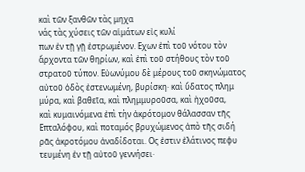καὶ τῶν ξανθῶν τὰς μηχα
νάς τὰς χύσεις τῶν αἱμάτων εἰς κυλί
πων ἐν τῇ γῇ ἐστρωμένον. Εχων ἐπὶ τοῦ νότου τὸν
ἄρχοντα τῶν θηρίων, καὶ ἐπὶ τοῦ στήθους τὸν τοῦ
στρατοῦ τύπον. Εὐωνύμου δὲ μέρους τοῦ σκηνώματος
αὐτοῦ ὁδὸς ἐστενωμένη, βυρίσκη· καὶ ὕδατος πλημ
μύρα, καὶ βαθεῖα, καὶ πλημμυροῦσα, καὶ ἠχοῦσα,
καὶ κυμαινόμενα ἐπὶ τὴν ἀκρότομον θάλασσαν τῆς
Επταλόφου, καὶ ποταμός βρυχώμενος ἀπὸ τῆς σιδή
ρᾶς ἀκροτόμου ἀναδίδοται. Ος ἐστιν ἐλάτινος πεφυ
τευμένη ἐν τῇ αὐτοῦ γεννήσει·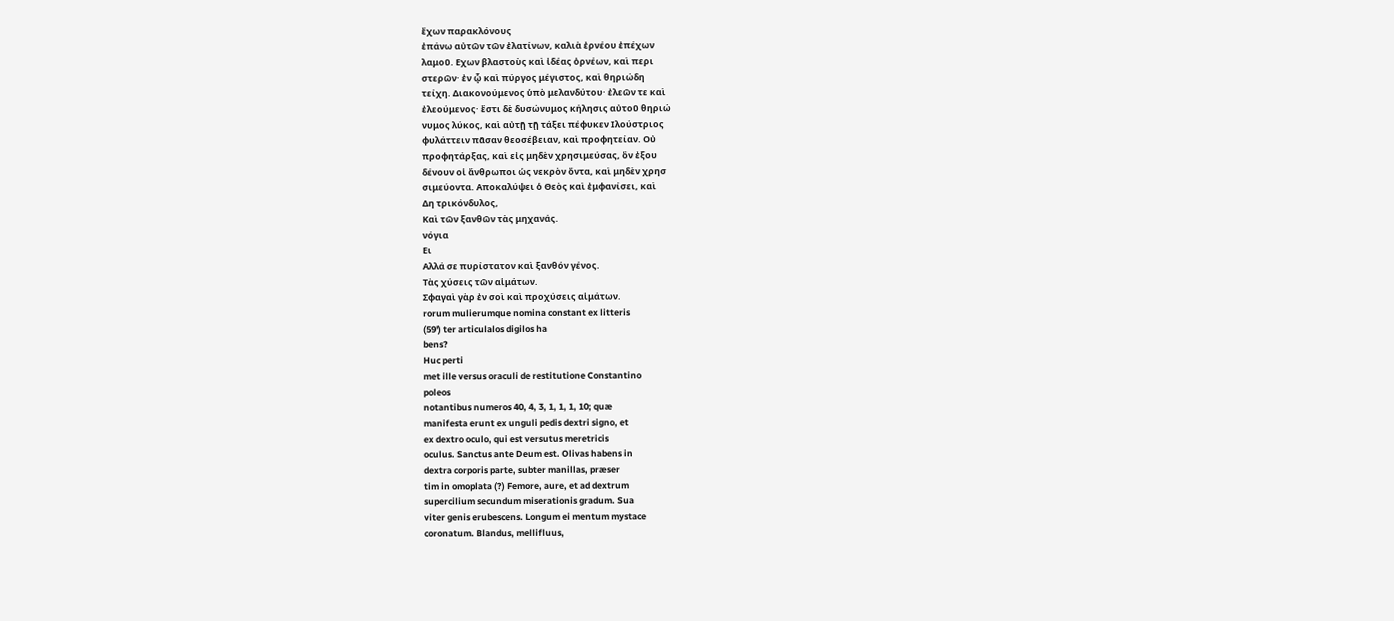ἔχων παρακλόνους
ἐπάνω αὐτῶν τῶν ἐλατίνων, καλιὰ ἐρνέου ἐπέχων
λαμοῦ. Εχων βλαστοὺς καὶ ἰδέας ὀρνέων, καὶ περι
στερῶν· ἐν ᾧ καὶ πύργος μέγιστος, καὶ θηριώδη
τείχη. Διακονούμενος ὑπὸ μελανδύτου· ἐλεῶν τε καὶ
ἐλεούμενος· ἔστι δὲ δυσώνυμος κήλησις αὐτοῦ θηριώ
νυμος λύκος, καὶ αὐτῇ τῇ τάξει πέφυκεν Ιλούστριος
φυλάττειν πᾶσαν θεοσέβειαν, καὶ προφητείαν. Οὐ
προφητάρξας, καὶ εἰς μηδὲν χρησιμεύσας, ὃν ἐξου
δένουν οἱ ἄνθρωποι ὡς νεκρὸν ὄντα, καὶ μηδὲν χρησ
σιμεύοντα. Αποκαλύψει ὁ Θεὸς καὶ ἐμφανίσει, καὶ
Δη τρικόνδυλος,
Καὶ τῶν ξανθῶν τὰς μηχανάς.
νόγια
Ει
Αλλά σε πυρίστατον καὶ ξανθόν γένος.
Τὰς χύσεις τῶν αἱμάτων.
Σφαγαὶ γὰρ ἐν σοὶ καὶ προχύσεις αἱμάτων.
rorum mulierumque nomina constant ex litteris
(59') ter articulalos digilos ha
bens?
Huc perti
met ille versus oraculi de restitutione Constantino
poleos
notantibus numeros 40, 4, 3, 1, 1, 1, 10; quæ
manifesta erunt ex unguli pedis dextri signo, et
ex dextro oculo, qui est versutus meretricis
oculus. Sanctus ante Deum est. Olivas habens in
dextra corporis parte, subter manillas, præser
tim in omoplata (?) Femore, aure, et ad dextrum
supercilium secundum miserationis gradum. Sua
viter genis erubescens. Longum ei mentum mystace
coronatum. Blandus, mellifluus,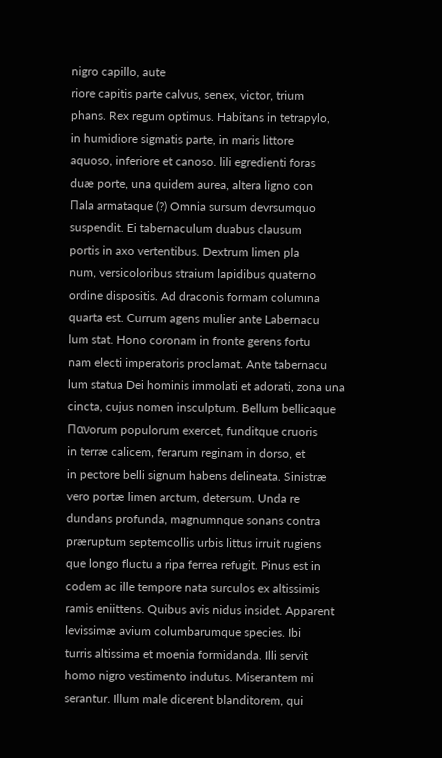nigro capillo, aute
riore capitis parte calvus, senex, victor, trium
phans. Rex regum optimus. Habitans in tetrapylo,
in humidiore sigmatis parte, in maris littore
aquoso, inferiore et canoso. lili egredienti foras
duæ porte, una quidem aurea, altera ligno con
Πala armataque (?) Omnia sursum devrsumquo
suspendit. Ei tabernaculum duabus clausum
portis in axo vertentibus. Dextrum limen pla
num, versicoloribus straium lapidibus quaterno
ordine dispositis. Ad draconis formam columına
quarta est. Currum agens mulier ante Labernacu
lum stat. Hono coronam in fronte gerens fortu
nam electi imperatoris proclamat. Ante tabernacu
lum statua Dei hominis immolati et adorati, zona una
cincta, cujus nomen insculptum. Bellum bellicaque
Πανorum populorum exercet, funditque cruoris
in terræ calicem, ferarum reginam in dorso, et
in pectore belli signum habens delineata. Sinistræ
vero portæ limen arctum, detersum. Unda re
dundans profunda, magnumnque sonans contra
præruptum septemcollis urbis littus irruit rugiens
que longo fluctu a ripa ferrea refugit. Pinus est in
codem ac ille tempore nata surculos ex altissimis
ramis eniittens. Quibus avis nidus insidet. Apparent
levissimæ avium columbarumque species. Ibi
turris altissima et moenia formidanda. Illi servit
homo nigro vestimento indutus. Miserantem mi
serantur. Illum male dicerent blanditorem, qui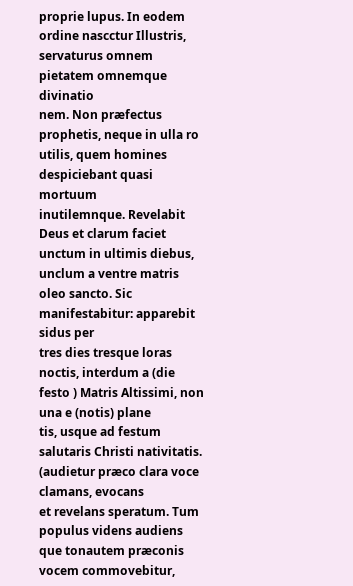proprie lupus. In eodem ordine nascctur Illustris,
servaturus omnem pietatem omnemque divinatio
nem. Non præfectus prophetis, neque in ulla ro
utilis, quem homines despiciebant quasi mortuum
inutilemnque. Revelabit Deus et clarum faciet
unctum in ultimis diebus, unclum a ventre matris
oleo sancto. Sic manifestabitur: apparebit sidus per
tres dies tresque loras noctis, interdum a (die
festo ) Matris Altissimi, non una e (notis) plane
tis, usque ad festum salutaris Christi nativitatis.
(audietur præco clara voce clamans, evocans
et revelans speratum. Tum populus videns audiens
que tonautem præconis vocem commovebitur,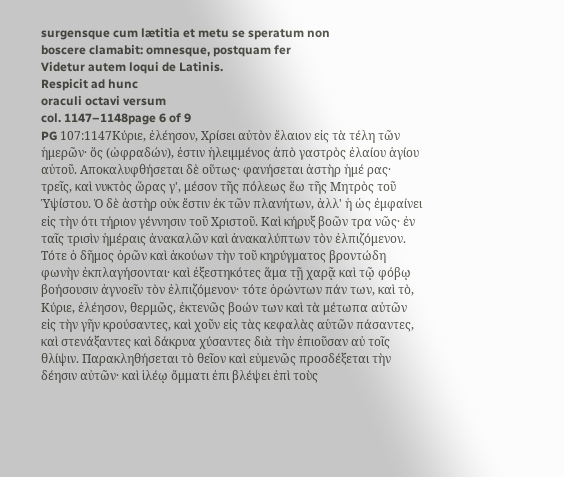surgensque cum lætitia et metu se speratum non
boscere clamabit: omnesque, postquam fer
Videtur autem loqui de Latinis.
Respicit ad hunc
oraculi octavi versum
col. 1147–1148page 6 of 9
PG 107:1147Κύριε, ἐλέησον, Χρίσει αὐτὸν ἔλαιον εἰς τὰ τέλη τῶν ἡμερῶν· ὅς (ὠφραδών), ἐστιν ἡλειμμένος ἀπὸ γαστρὸς ἐλαίου ἁγίου αὐτοῦ. Αποκαλυφθήσεται δὲ οὕτως· φανήσεται ἀστὴρ ἡμέ ρας· τρεῖς, καὶ νυκτὸς ὥρας γ', μέσον τῆς πόλεως ἕω τῆς Μητρὸς τοῦ Ὑψίστου. Ὁ δὲ ἀστὴρ οὐκ ἔστιν ἐκ τῶν πλανήτων, ἀλλ' ἡ ὡς ἐμφαίνει εἰς τὴν ότι τήριον γέννησιν τοῦ Χριστοῦ. Καὶ κήρυξ βοῶν τρα νῶς· ἐν ταῖς τρισὶν ἡμέραις ἀνακαλῶν καὶ ἀνακαλύπτων τὸν ἐλπιζόμενον. Τότε ὁ δῆμος ὁρῶν καὶ ἀκούων τὴν τοῦ κηρύγματος βροντώδη φωνὴν ἐκπλαγήσονται· καὶ ἐξεστηκότες ἅμα τῇ χαρᾷ καὶ τῷ φόβῳ βοήσουσιν ἀγνοεῖν τὸν ἐλπιζόμενον· τότε ὁρώντων πάν των, καὶ τὸ, Κύριε, ἐλέησον, θερμῶς, ἐκτενῶς βοών των καὶ τὰ μέτωπα αὐτῶν εἰς τὴν γῆν κρούσαντες, καὶ χοῦν εἰς τὰς κεφαλὰς αὑτῶν πάσαντες, καὶ στενάξαντες καὶ δάκρυα χύσαντες διὰ τὴν ἐπιοῦσαν αὐ τοῖς θλίψιν. Παρακληθήσεται τὸ θεῖον καὶ εὐμενῶς προσδέξεται τὴν δέησιν αὐτῶν· καὶ ἱλέῳ ὄμματι ἐπι βλέψει ἐπὶ τοὺς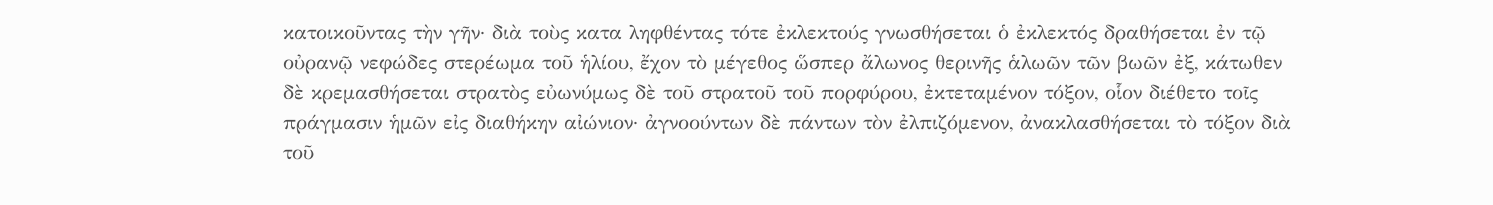κατοικοῦντας τὴν γῆν· διὰ τοὺς κατα ληφθέντας τότε ἐκλεκτούς γνωσθήσεται ὁ ἐκλεκτός δραθήσεται ἐν τῷ οὐρανῷ νεφώδες στερέωμα τοῦ ἡλίου, ἔχον τὸ μέγεθος ὥσπερ ἄλωνος θερινῆς ἁλωῶν τῶν βωῶν ἐξ, κάτωθεν δὲ κρεμασθήσεται στρατὸς εὐωνύμως δὲ τοῦ στρατοῦ τοῦ πορφύρου, ἐκτεταμένον τόξον, οἷον διέθετο τοῖς πράγμασιν ἡμῶν εἰς διαθήκην αἰώνιον· ἀγνοούντων δὲ πάντων τὸν ἐλπιζόμενον, ἀνακλασθήσεται τὸ τόξον διὰ τοῦ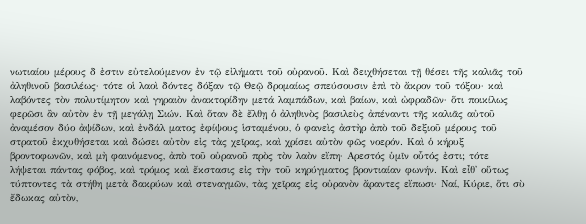νωτιαίου μέρους δ ἐστιν εὐτελούμενον ἐν τῷ εἰλήματι τοῦ οὐρανοῦ. Καὶ δειχθήσεται τῇ θέσει τῆς καλιᾶς τοῦ ἀληθινοῦ βασιλέως· τότε οἱ λαοὶ δόντες δόξαν τῷ Θεῷ δρομαίως σπεύσουσιν ἐπὶ τὸ ἄκρον τοῦ τόξου· καὶ λαβόντες τὸν πολυτίμητον καὶ γηραιὸν ἀνακτορίδην μετά λαμπάδων, καὶ βαίων, καὶ ὠφραδῶν· ὅτι ποικίλως φερῶσι ἂν αὐτὸν ἐν τῇ μεγάλῃ Σιών. Καὶ ὅταν δὲ ἔλθῃ ὁ ἀληθινὸς βασιλεὺς ἀπέναντι τῆς καλιᾶς αὐτοῦ ἀναμέσον δύο ἀψίδων, καὶ ἐνδάλ ματος ἐφίψους ἱσταμένου, ὁ φανεὶς ἀστὴρ ἀπὸ τοῦ δεξιοῦ μέρους τοῦ στρατοῦ ἐκχυθήσεται καὶ δώσει αὐτὸν εἰς τὰς χεῖρας, καὶ χρίσει αὐτὸν φῶς νοερόν. Καὶ ὁ κήρυξ βροντοφωνῶν, καὶ μὴ φαινόμενος, ἀπὸ τοῦ οὐρανοῦ πρὸς τὸν λαὸν εἴπη· Αρεστός ὑμῖν οὗτός ἐστι; τότε λήψεται πάντας φόβος, καὶ τρόμος καὶ ἔκστασις εἰς τὴν τοῦ κηρύγματος βροντιαίαν φωνήν. Καὶ εἶθ' οὕτως τύπτοντες τὰ στήθη μετὰ δακρύων καὶ στεναγμῶν, τὰς χεῖρας εἰς οὐρανὸν ἄραντες εἴπωσι· Ναί, Κύριε, ὅτι σὺ ἔδωκας αὐτὸν,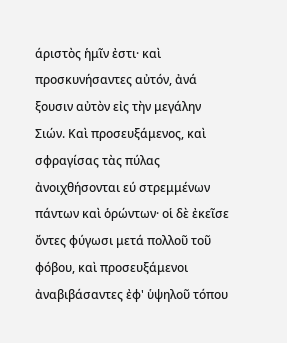άριστὸς ἡμῖν ἐστι· καὶ προσκυνήσαντες αὐτόν, ἀνά ξουσιν αὐτὸν εἰς τὴν μεγάλην Σιών. Καὶ προσευξάμενος, καὶ σφραγίσας τὰς πύλας ἀνοιχθήσονται εύ στρεμμένων πάντων καὶ ὁρώντων· οἱ δὲ ἐκεῖσε ὄντες φύγωσι μετά πολλοῦ τοῦ φόβου, καὶ προσευξάμενοι ἀναβιβάσαντες ἐφ' ὑψηλοῦ τόπου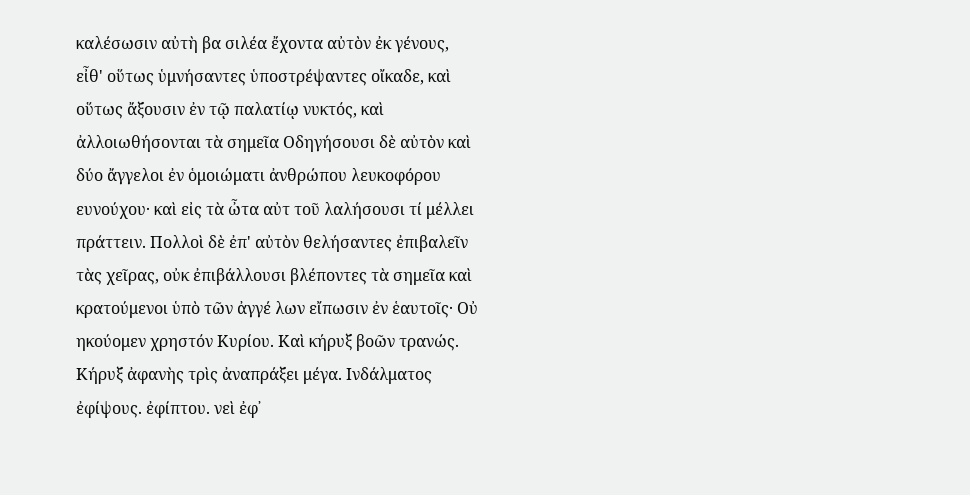καλέσωσιν αὐτὴ βα σιλέα ἔχοντα αὐτὸν ἐκ γένους, εἶθ' οὕτως ὑμνήσαντες ὑποστρέψαντες οἴκαδε, καὶ οὕτως ἄξουσιν ἐν τῷ παλατίῳ νυκτός, καὶ ἀλλοιωθήσονται τὰ σημεῖα Οδηγήσουσι δὲ αὐτὸν καὶ δύο ἄγγελοι ἐν ὁμοιώματι ἀνθρώπου λευκοφόρου ευνούχου· καὶ εἰς τὰ ὦτα αὐτ τοῦ λαλήσουσι τί μέλλει πράττειν. Πολλοὶ δὲ ἐπ' αὐτὸν θελήσαντες ἐπιβαλεῖν τὰς χεῖρας, οὐκ ἐπιβάλλουσι βλέποντες τὰ σημεῖα καὶ κρατούμενοι ὑπὸ τῶν ἀγγέ λων εἴπωσιν ἐν ἑαυτοῖς· Οὐ ηκούομεν χρηστόν Κυρίου. Καὶ κήρυξ βοῶν τρανώς. Κήρυξ ἀφανὴς τρὶς ἀναπράξει μέγα. Ινδάλματος ἐφίψους. ἐφίπτου. νεὶ ἐφ᾽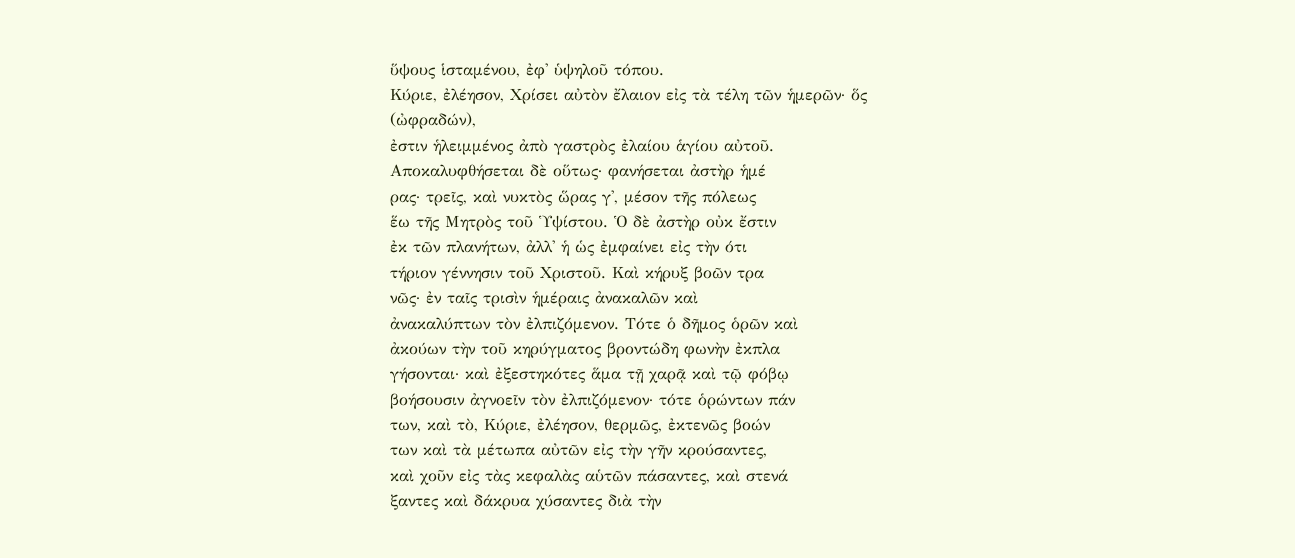ὕψους ἱσταμένου, ἐφ' ὑψηλοῦ τόπου.
Κύριε, ἐλέησον, Χρίσει αὐτὸν ἔλαιον εἰς τὰ τέλη τῶν ἡμερῶν· ὅς
(ὠφραδών),
ἐστιν ἡλειμμένος ἀπὸ γαστρὸς ἐλαίου ἁγίου αὐτοῦ.
Αποκαλυφθήσεται δὲ οὕτως· φανήσεται ἀστὴρ ἡμέ
ρας· τρεῖς, καὶ νυκτὸς ὥρας γ', μέσον τῆς πόλεως
ἕω τῆς Μητρὸς τοῦ Ὑψίστου. Ὁ δὲ ἀστὴρ οὐκ ἔστιν
ἐκ τῶν πλανήτων, ἀλλ' ἡ ὡς ἐμφαίνει εἰς τὴν ότι
τήριον γέννησιν τοῦ Χριστοῦ. Καὶ κήρυξ βοῶν τρα
νῶς· ἐν ταῖς τρισὶν ἡμέραις ἀνακαλῶν καὶ
ἀνακαλύπτων τὸν ἐλπιζόμενον. Τότε ὁ δῆμος ὁρῶν καὶ
ἀκούων τὴν τοῦ κηρύγματος βροντώδη φωνὴν ἐκπλα
γήσονται· καὶ ἐξεστηκότες ἅμα τῇ χαρᾷ καὶ τῷ φόβῳ
βοήσουσιν ἀγνοεῖν τὸν ἐλπιζόμενον· τότε ὁρώντων πάν
των, καὶ τὸ, Κύριε, ἐλέησον, θερμῶς, ἐκτενῶς βοών
των καὶ τὰ μέτωπα αὐτῶν εἰς τὴν γῆν κρούσαντες,
καὶ χοῦν εἰς τὰς κεφαλὰς αὑτῶν πάσαντες, καὶ στενά
ξαντες καὶ δάκρυα χύσαντες διὰ τὴν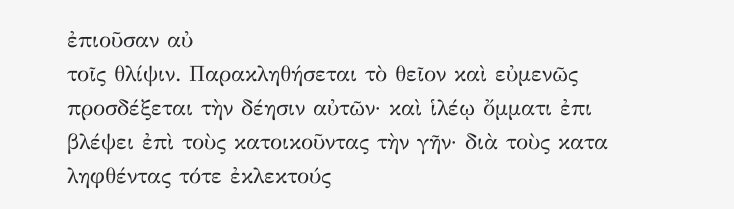ἐπιοῦσαν αὐ
τοῖς θλίψιν. Παρακληθήσεται τὸ θεῖον καὶ εὐμενῶς
προσδέξεται τὴν δέησιν αὐτῶν· καὶ ἱλέῳ ὄμματι ἐπι
βλέψει ἐπὶ τοὺς κατοικοῦντας τὴν γῆν· διὰ τοὺς κατα
ληφθέντας τότε ἐκλεκτούς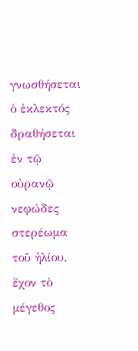γνωσθήσεται ὁ ἐκλεκτός
δραθήσεται ἐν τῷ οὐρανῷ νεφώδες στερέωμα τοῦ ἡλίου, ἔχον τὸ μέγεθος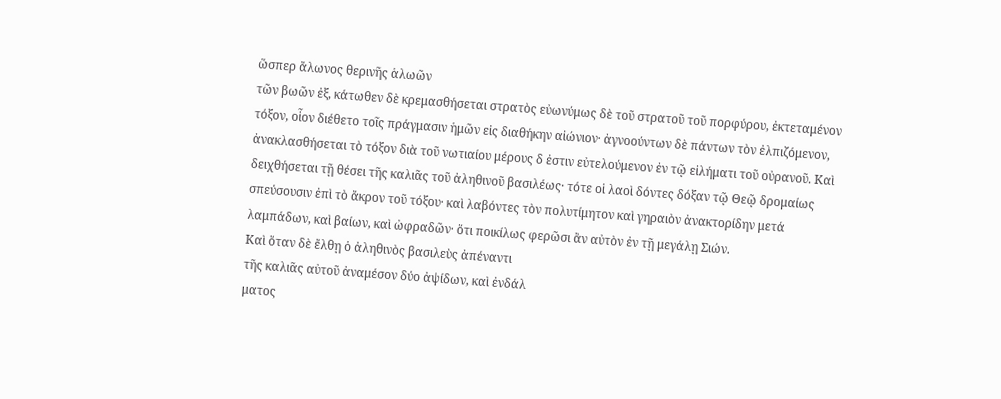ὥσπερ ἄλωνος θερινῆς ἁλωῶν
τῶν βωῶν ἐξ, κάτωθεν δὲ κρεμασθήσεται στρατὸς εὐωνύμως δὲ τοῦ στρατοῦ τοῦ πορφύρου, ἐκτεταμένον
τόξον, οἷον διέθετο τοῖς πράγμασιν ἡμῶν εἰς διαθήκην αἰώνιον· ἀγνοούντων δὲ πάντων τὸν ἐλπιζόμενον,
ἀνακλασθήσεται τὸ τόξον διὰ τοῦ νωτιαίου μέρους δ ἐστιν εὐτελούμενον ἐν τῷ εἰλήματι τοῦ οὐρανοῦ. Καὶ
δειχθήσεται τῇ θέσει τῆς καλιᾶς τοῦ ἀληθινοῦ βασιλέως· τότε οἱ λαοὶ δόντες δόξαν τῷ Θεῷ δρομαίως
σπεύσουσιν ἐπὶ τὸ ἄκρον τοῦ τόξου· καὶ λαβόντες τὸν πολυτίμητον καὶ γηραιὸν ἀνακτορίδην μετά
λαμπάδων, καὶ βαίων, καὶ ὠφραδῶν· ὅτι ποικίλως φερῶσι ἂν αὐτὸν ἐν τῇ μεγάλῃ Σιών.
Καὶ ὅταν δὲ ἔλθῃ ὁ ἀληθινὸς βασιλεὺς ἀπέναντι
τῆς καλιᾶς αὐτοῦ ἀναμέσον δύο ἀψίδων, καὶ ἐνδάλ
ματος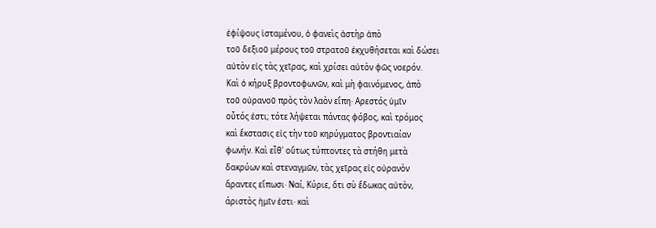ἐφίψους ἱσταμένου, ὁ φανεὶς ἀστὴρ ἀπὸ
τοῦ δεξιοῦ μέρους τοῦ στρατοῦ ἐκχυθήσεται καὶ δώσει
αὐτὸν εἰς τὰς χεῖρας, καὶ χρίσει αὐτὸν φῶς νοερόν.
Καὶ ὁ κήρυξ βροντοφωνῶν, καὶ μὴ φαινόμενος, ἀπὸ
τοῦ οὐρανοῦ πρὸς τὸν λαὸν εἴπη· Αρεστός ὑμῖν
οὗτός ἐστι; τότε λήψεται πάντας φόβος, καὶ τρόμος
καὶ ἔκστασις εἰς τὴν τοῦ κηρύγματος βροντιαίαν
φωνήν. Καὶ εἶθ' οὕτως τύπτοντες τὰ στήθη μετὰ
δακρύων καὶ στεναγμῶν, τὰς χεῖρας εἰς οὐρανὸν
ἄραντες εἴπωσι· Ναί, Κύριε, ὅτι σὺ ἔδωκας αὐτὸν,
άριστὸς ἡμῖν ἐστι· καὶ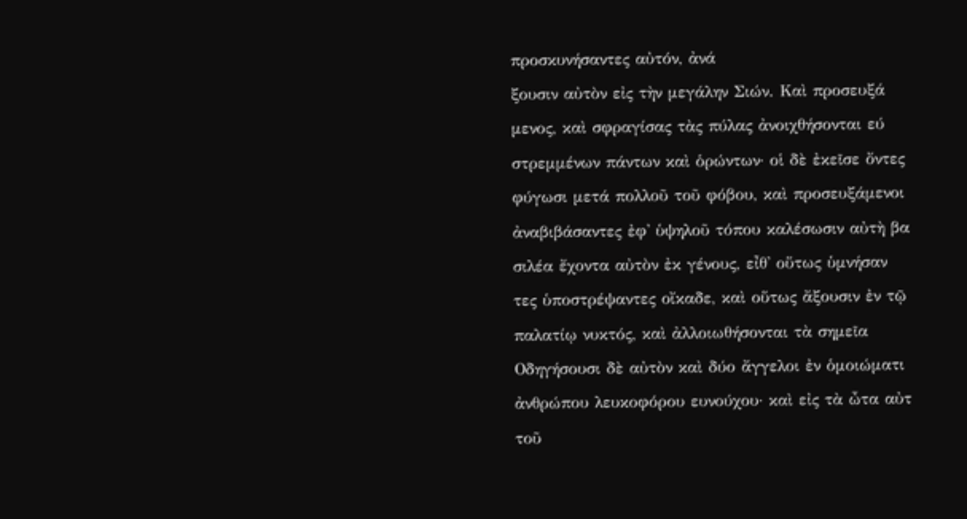προσκυνήσαντες αὐτόν, ἀνά
ξουσιν αὐτὸν εἰς τὴν μεγάλην Σιών. Καὶ προσευξά
μενος, καὶ σφραγίσας τὰς πύλας ἀνοιχθήσονται εύ
στρεμμένων πάντων καὶ ὁρώντων· οἱ δὲ ἐκεῖσε ὄντες
φύγωσι μετά πολλοῦ τοῦ φόβου, καὶ προσευξάμενοι
ἀναβιβάσαντες ἐφ' ὑψηλοῦ τόπου καλέσωσιν αὐτὴ βα
σιλέα ἔχοντα αὐτὸν ἐκ γένους, εἶθ' οὕτως ὑμνήσαν
τες ὑποστρέψαντες οἴκαδε, καὶ οὕτως ἄξουσιν ἐν τῷ
παλατίῳ νυκτός, καὶ ἀλλοιωθήσονται τὰ σημεῖα
Οδηγήσουσι δὲ αὐτὸν καὶ δύο ἄγγελοι ἐν ὁμοιώματι
ἀνθρώπου λευκοφόρου ευνούχου· καὶ εἰς τὰ ὦτα αὐτ
τοῦ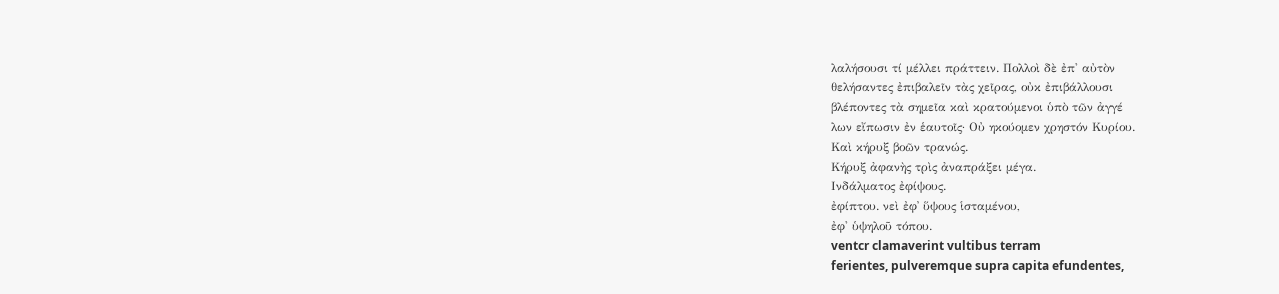λαλήσουσι τί μέλλει πράττειν. Πολλοὶ δὲ ἐπ' αὐτὸν
θελήσαντες ἐπιβαλεῖν τὰς χεῖρας, οὐκ ἐπιβάλλουσι
βλέποντες τὰ σημεῖα καὶ κρατούμενοι ὑπὸ τῶν ἀγγέ
λων εἴπωσιν ἐν ἑαυτοῖς· Οὐ ηκούομεν χρηστόν Κυρίου.
Καὶ κήρυξ βοῶν τρανώς.
Κήρυξ ἀφανὴς τρὶς ἀναπράξει μέγα.
Ινδάλματος ἐφίψους.
ἐφίπτου. νεὶ ἐφ᾽ ὕψους ἱσταμένου,
ἐφ' ὑψηλοῦ τόπου.
ventcr clamaverint vultibus terram
ferientes, pulveremque supra capita efundentes,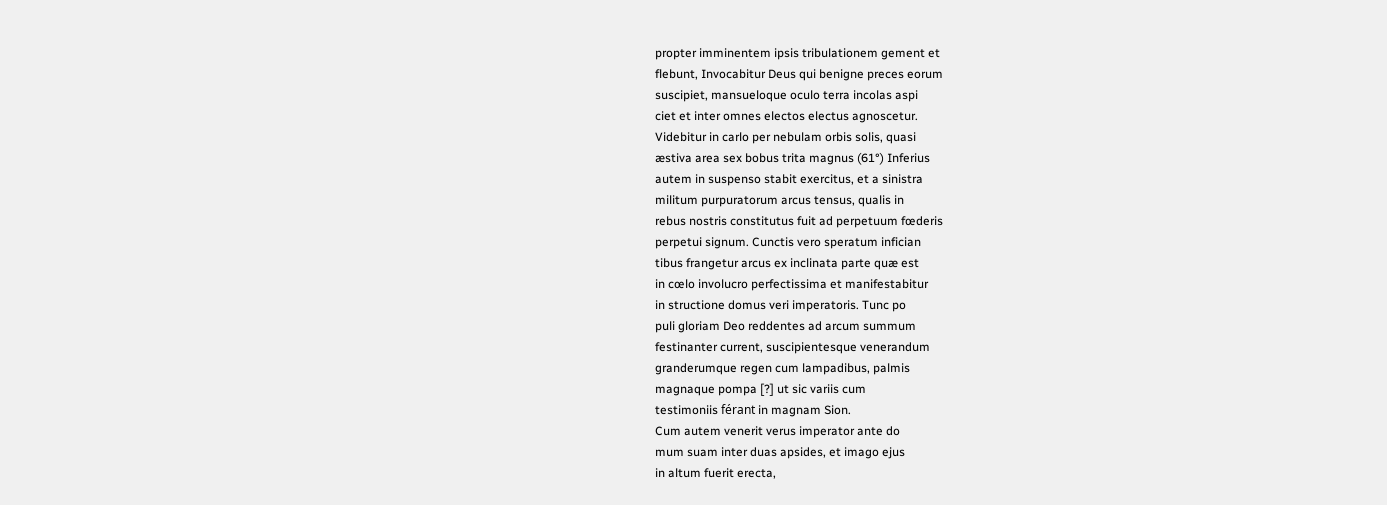propter imminentem ipsis tribulationem gement et
flebunt, Invocabitur Deus qui benigne preces eorum
suscipiet, mansueloque oculo terra incolas aspi
ciet et inter omnes electos electus agnoscetur.
Videbitur in carlo per nebulam orbis solis, quasi
æstiva area sex bobus trita magnus (61°) Inferius
autem in suspenso stabit exercitus, et a sinistra
militum purpuratorum arcus tensus, qualis in
rebus nostris constitutus fuit ad perpetuum fœderis
perpetui signum. Cunctis vero speratum infician
tibus frangetur arcus ex inclinata parte quæ est
in cœlo involucro perfectissima et manifestabitur
in structione domus veri imperatoris. Tunc po
puli gloriam Deo reddentes ad arcum summum
festinanter current, suscipientesque venerandum
granderumque regen cum lampadibus, palmis
magnaque pompa [?] ut sic variis cum
testimoniis férant in magnam Sion.
Cum autem venerit verus imperator ante do
mum suam inter duas apsides, et imago ejus
in altum fuerit erecta,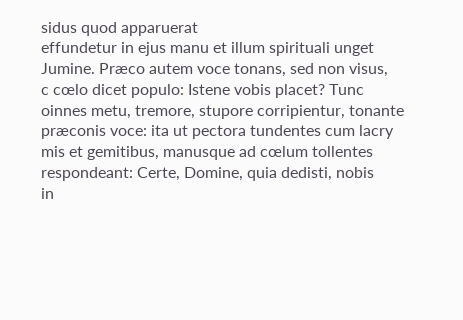sidus quod apparuerat
effundetur in ejus manu et illum spirituali unget
Jumine. Præco autem voce tonans, sed non visus,
c cœlo dicet populo: Istene vobis placet? Tunc
oinnes metu, tremore, stupore corripientur, tonante
præconis voce: ita ut pectora tundentes cum lacry
mis et gemitibus, manusque ad cœlum tollentes
respondeant: Certe, Domine, quia dedisti, nobis
in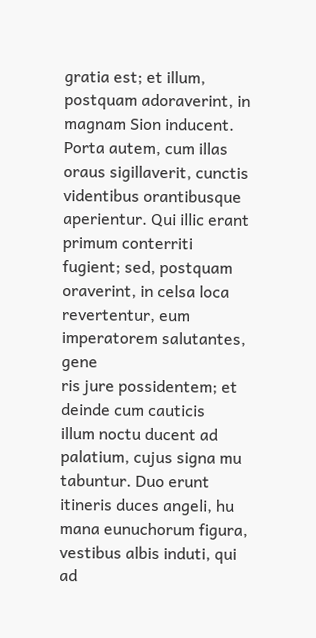gratia est; et illum, postquam adoraverint, in
magnam Sion inducent. Porta autem, cum illas
oraus sigillaverit, cunctis videntibus orantibusque
aperientur. Qui illic erant primum conterriti
fugient; sed, postquam oraverint, in celsa loca
revertentur, eum imperatorem salutantes, gene
ris jure possidentem; et deinde cum cauticis
illum noctu ducent ad palatium, cujus signa mu
tabuntur. Duo erunt itineris duces angeli, hu
mana eunuchorum figura, vestibus albis induti, qui
ad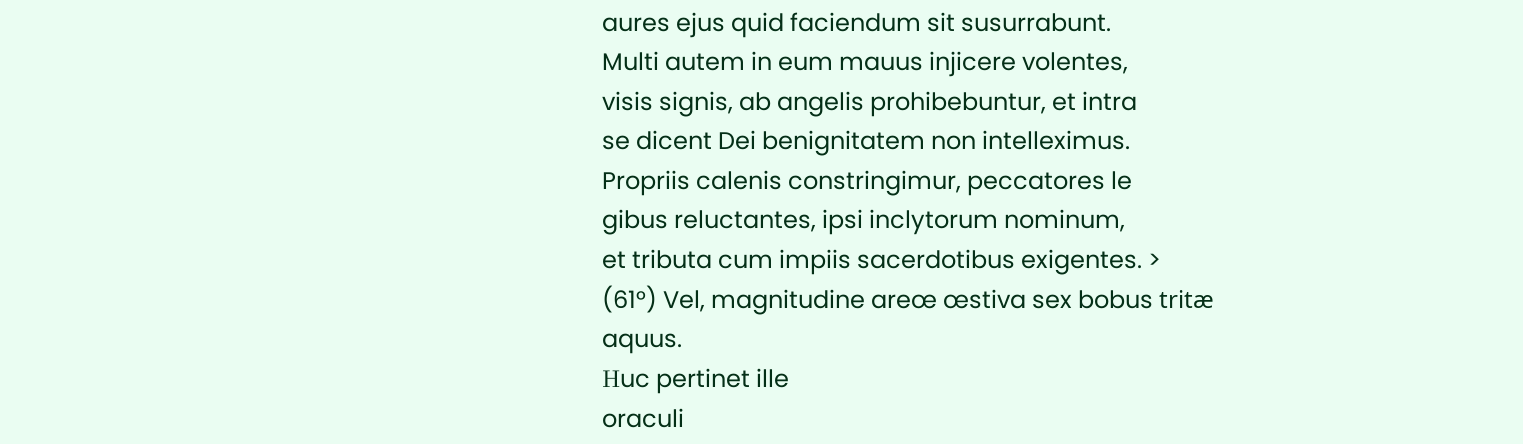aures ejus quid faciendum sit susurrabunt.
Multi autem in eum mauus injicere volentes,
visis signis, ab angelis prohibebuntur, et intra
se dicent Dei benignitatem non intelleximus.
Propriis calenis constringimur, peccatores le
gibus reluctantes, ipsi inclytorum nominum,
et tributa cum impiis sacerdotibus exigentes. >
(61°) Vel, magnitudine areœ œstiva sex bobus tritæ
aquus.
Ηuc pertinet ille
oraculi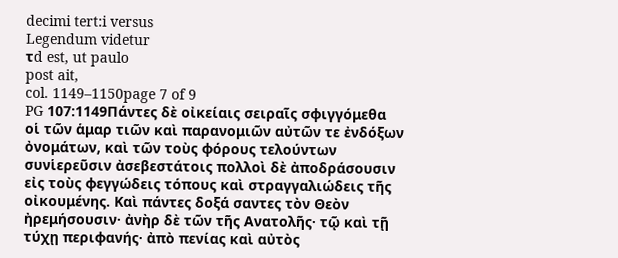decimi tert:i versus
Legendum videtur
τd est, ut paulo
post ait,
col. 1149–1150page 7 of 9
PG 107:1149Πάντες δὲ οἰκείαις σειραῖς σφιγγόμεθα οἱ τῶν ἁμαρ τιῶν καὶ παρανομιῶν αὐτῶν τε ἐνδόξων ὀνομάτων, καὶ τῶν τοὺς φόρους τελούντων συνἱερεῦσιν ἀσεβεστάτοις πολλοὶ δὲ ἀποδράσουσιν εἰς τοὺς φεγγώδεις τόπους καὶ στραγγαλιώδεις τῆς οἰκουμένης. Καὶ πάντες δοξά σαντες τὸν Θεὸν ἠρεμήσουσιν· ἀνὴρ δὲ τῶν τῆς Ανατολῆς· τῷ καὶ τῇ τύχῃ περιφανής· ἀπὸ πενίας καὶ αὐτὸς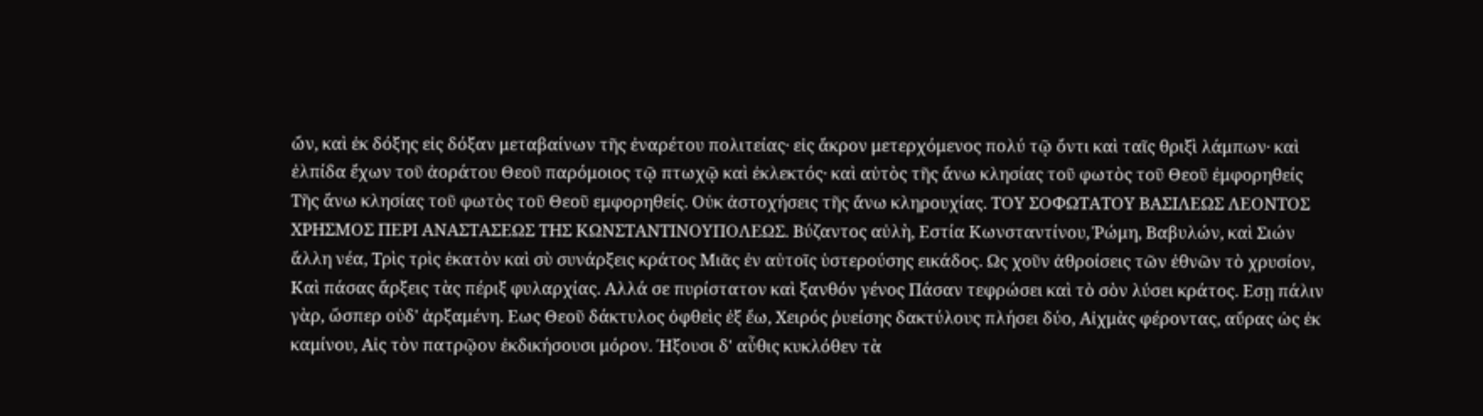ὤν, καὶ ἐκ δόξης εἰς δόξαν μεταβαίνων τῆς ἐναρέτου πολιτείας· εἰς ἄκρον μετερχόμενος πολύ τῷ ὄντι καὶ ταῖς θριξὶ λάμπων· καὶ ἐλπίδα ἔχων τοῦ ἀοράτου Θεοῦ παρόμοιος τῷ πτωχῷ καὶ ἐκλεκτός· καὶ αὐτὸς τῆς ἄνω κλησίας τοῦ φωτὸς τοῦ Θεοῦ ἐμφορηθείς Τῆς ἄνω κλησίας τοῦ φωτὸς τοῦ Θεοῦ εμφορηθείς. Οὐκ ἀστοχήσεις τῆς ἄνω κληρουχίας. ΤΟΥ ΣΟΦΩΤΑΤΟΥ ΒΑΣΙΛΕΩΣ ΛΕΟΝΤΟΣ ΧΡΗΣΜΟΣ ΠΕΡΙ ΑΝΑΣΤΑΣΕΩΣ ΤΗΣ ΚΩΝΣΤΑΝΤΙΝΟΥΠΟΛΕΩΣ. Βύζαντος αὐλὴ, Εστία Κωνσταντίνου, Ῥώμη, Βαβυλών, καὶ Σιών ἄλλη νέα, Τρὶς τρὶς ἑκατὸν καὶ σὺ συνάρξεις κράτος Μιᾶς ἐν αὐτοῖς ὑστερούσης εικάδος. Ως χοῦν ἀθροίσεις τῶν ἐθνῶν τὸ χρυσίον, Καὶ πάσας ἄρξεις τὰς πέριξ φυλαρχίας. Αλλά σε πυρίστατον καὶ ξανθόν γένος Πάσαν τεφρώσει καὶ τὸ σὸν λύσει κράτος. Εσῃ πάλιν γὰρ, ὥσπερ οὐδ' ἀρξαμένη. Εως Θεοῦ δάκτυλος ὀφθεὶς ἐξ ἔω, Χειρός ῥυείσης δακτύλους πλήσει δύο, Αἰχμὰς φέροντας, αὔρας ὡς ἐκ καμίνου, Αἰς τὸν πατρῷον ἐκδικήσουσι μόρον. Ήξουσι δ' αὖθις κυκλόθεν τὰ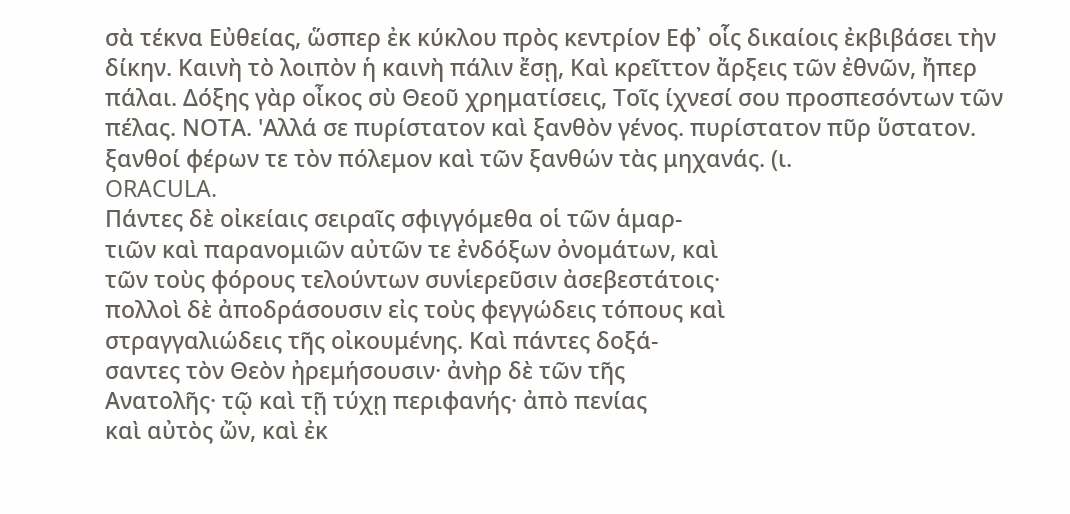σὰ τέκνα Εὐθείας, ὥσπερ ἐκ κύκλου πρὸς κεντρίον Εφ᾽ οἷς δικαίοις ἐκβιβάσει τὴν δίκην. Καινὴ τὸ λοιπὸν ἡ καινὴ πάλιν ἔσῃ, Καὶ κρεῖττον ἄρξεις τῶν ἐθνῶν, ἤπερ πάλαι. Δόξης γὰρ οἶκος σὺ Θεοῦ χρηματίσεις, Τοῖς ίχνεσί σου προσπεσόντων τῶν πέλας. ΝΟΤΑ. 'Αλλά σε πυρίστατον καὶ ξανθὸν γένος. πυρίστατον πῦρ ὕστατον. ξανθοί φέρων τε τὸν πόλεμον καὶ τῶν ξανθών τὰς μηχανάς. (ι.
ORACULA.
Πάντες δὲ οἰκείαις σειραῖς σφιγγόμεθα οἱ τῶν ἁμαρ-
τιῶν καὶ παρανομιῶν αὐτῶν τε ἐνδόξων ὀνομάτων, καὶ
τῶν τοὺς φόρους τελούντων συνἱερεῦσιν ἀσεβεστάτοις·
πολλοὶ δὲ ἀποδράσουσιν εἰς τοὺς φεγγώδεις τόπους καὶ
στραγγαλιώδεις τῆς οἰκουμένης. Καὶ πάντες δοξά-
σαντες τὸν Θεὸν ἠρεμήσουσιν· ἀνὴρ δὲ τῶν τῆς
Ανατολῆς· τῷ καὶ τῇ τύχῃ περιφανής· ἀπὸ πενίας
καὶ αὐτὸς ὤν, καὶ ἐκ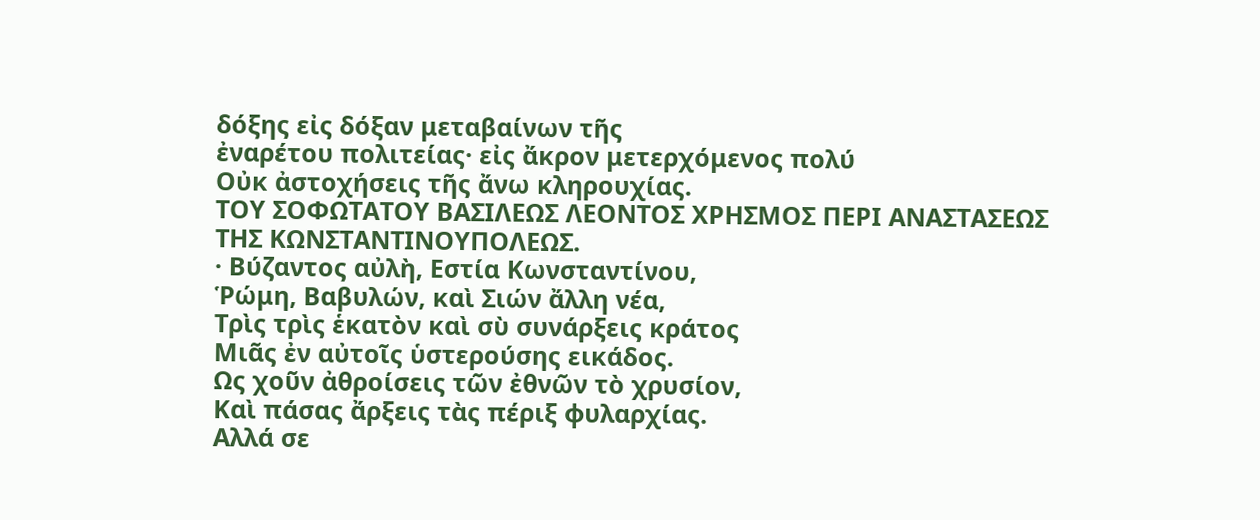δόξης εἰς δόξαν μεταβαίνων τῆς
ἐναρέτου πολιτείας· εἰς ἄκρον μετερχόμενος πολύ
Οὐκ ἀστοχήσεις τῆς ἄνω κληρουχίας.
ΤΟΥ ΣΟΦΩΤΑΤΟΥ ΒΑΣΙΛΕΩΣ ΛΕΟΝΤΟΣ ΧΡΗΣΜΟΣ ΠΕΡΙ ΑΝΑΣΤΑΣΕΩΣ
ΤΗΣ ΚΩΝΣΤΑΝΤΙΝΟΥΠΟΛΕΩΣ.
· Βύζαντος αὐλὴ, Εστία Κωνσταντίνου,
Ῥώμη, Βαβυλών, καὶ Σιών ἄλλη νέα,
Τρὶς τρὶς ἑκατὸν καὶ σὺ συνάρξεις κράτος
Μιᾶς ἐν αὐτοῖς ὑστερούσης εικάδος.
Ως χοῦν ἀθροίσεις τῶν ἐθνῶν τὸ χρυσίον,
Καὶ πάσας ἄρξεις τὰς πέριξ φυλαρχίας.
Αλλά σε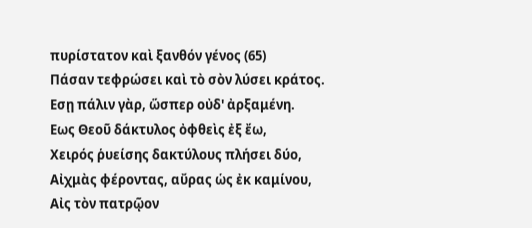πυρίστατον καὶ ξανθόν γένος (65)
Πάσαν τεφρώσει καὶ τὸ σὸν λύσει κράτος.
Εσῃ πάλιν γὰρ, ὥσπερ οὐδ' ἀρξαμένη.
Εως Θεοῦ δάκτυλος ὀφθεὶς ἐξ ἔω,
Χειρός ῥυείσης δακτύλους πλήσει δύο,
Αἰχμὰς φέροντας, αὔρας ὡς ἐκ καμίνου,
Αἰς τὸν πατρῷον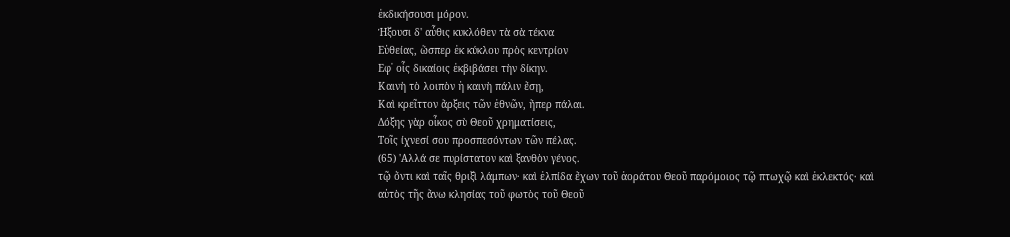ἐκδικήσουσι μόρον.
Ήξουσι δ' αὖθις κυκλόθεν τὰ σὰ τέκνα
Εὐθείας, ὥσπερ ἐκ κύκλου πρὸς κεντρίον
Εφ᾽ οἷς δικαίοις ἐκβιβάσει τὴν δίκην.
Καινὴ τὸ λοιπὸν ἡ καινὴ πάλιν ἔσῃ,
Καὶ κρεῖττον ἄρξεις τῶν ἐθνῶν, ἤπερ πάλαι.
Δόξης γὰρ οἶκος σὺ Θεοῦ χρηματίσεις,
Τοῖς ίχνεσί σου προσπεσόντων τῶν πέλας.
(65) 'Αλλά σε πυρίστατον καὶ ξανθὸν γένος.
τῷ ὄντι καὶ ταῖς θριξὶ λάμπων· καὶ ἐλπίδα ἔχων τοῦ ἀοράτου Θεοῦ παρόμοιος τῷ πτωχῷ καὶ ἐκλεκτός· καὶ
αὐτὸς τῆς ἄνω κλησίας τοῦ φωτὸς τοῦ Θεοῦ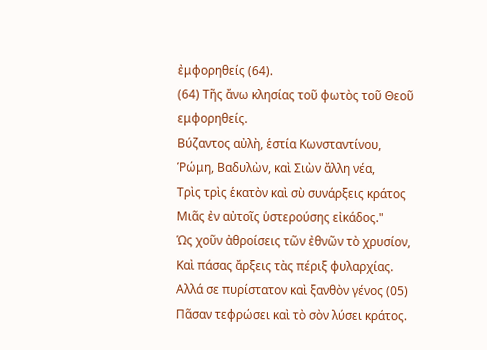ἐμφορηθείς (64).
(64) Τῆς ἄνω κλησίας τοῦ φωτὸς τοῦ Θεοῦ
εμφορηθείς.
Βύζαντος αὐλὴ, ἑστία Κωνσταντίνου,
Ῥώμη, Βαδυλὼν, καὶ Σιὼν ἄλλη νέα,
Τρὶς τρὶς ἑκατὸν καὶ σὺ συνάρξεις κράτος
Μιᾶς ἐν αὐτοῖς ὑστερούσης εἰκάδος."
Ὡς χοῦν ἀθροίσεις τῶν ἐθνῶν τὸ χρυσίον,
Καὶ πάσας ἄρξεις τὰς πέριξ φυλαρχίας.
Αλλά σε πυρίστατον καὶ ξανθὸν γένος (05)
Πᾶσαν τεφρώσει καὶ τὸ σὸν λύσει κράτος.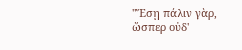"Ἔσῃ πάλιν γὰρ, ὥσπερ οὐδ'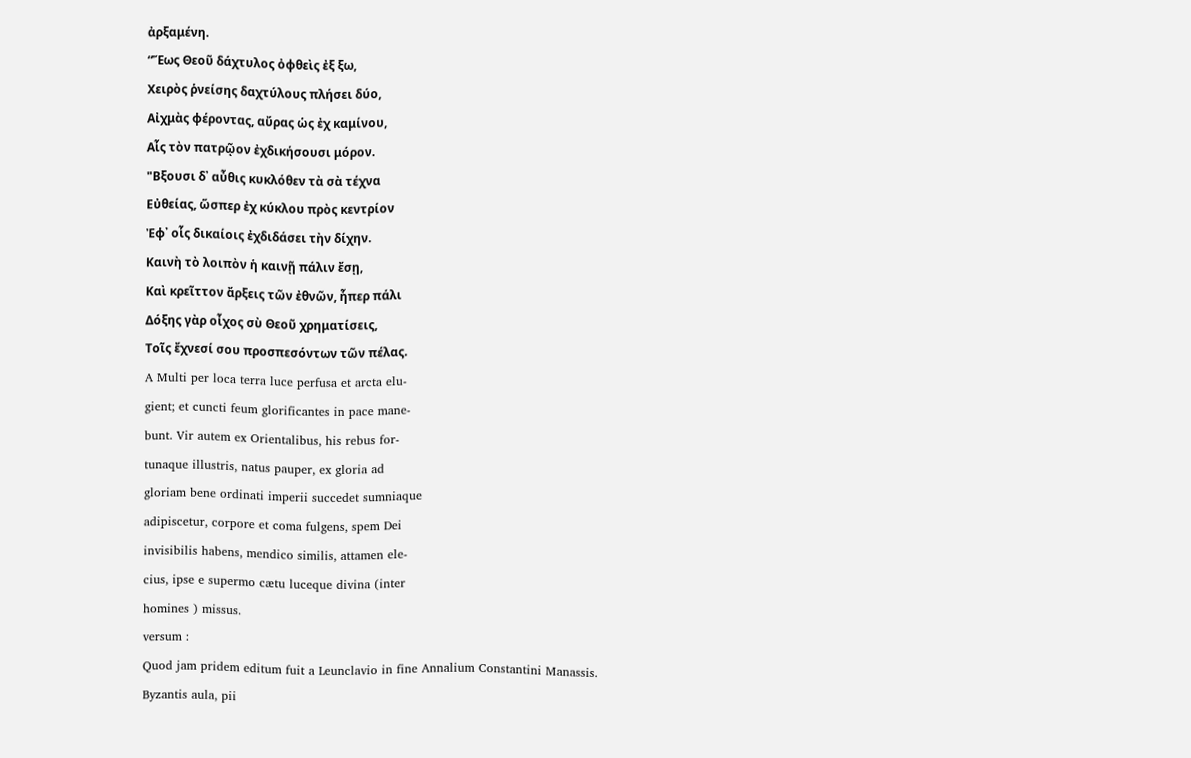ἀρξαμένη.
“Ἕως Θεοῦ δάχτυλος ὀφθεὶς ἐξ ξω,
Χειρὸς ῥνείσης δαχτύλους πλήσει δύο,
Αἰχμὰς φέροντας, αὔρας ὡς ἐχ καμίνου,
Αἷς τὸν πατρῷον ἐχδικήσουσι μόρον.
"Βξουσι δ᾽ αὖθις κυκλόθεν τὰ σὰ τέχνα
Εὐθείας, ὥσπερ ἐχ κύκλου πρὸς κεντρίον
Ἐφ᾽ οἷς δικαίοις ἐχδιδάσει τὴν δίχην.
Καινὴ τὸ λοιπὸν ἡ καινῇ πάλιν ἔσῃ,
Καὶ κρεῖττον ἄρξεις τῶν ἐθνῶν, ἧπερ πάλι
Δόξης γὰρ οἶχος σὺ Θεοῦ χρηματίσεις,
Τοῖς ἔχνεσί σου προσπεσόντων τῶν πέλας.
A Multi per loca terra luce perfusa et arcta elu-
gient; et cuncti feum glorificantes in pace mane-
bunt. Vir autem ex Orientalibus, his rebus for-
tunaque illustris, natus pauper, ex gloria ad
gloriam bene ordinati imperii succedet sumniaque
adipiscetur, corpore et coma fulgens, spem Dei
invisibilis habens, mendico similis, attamen ele-
cius, ipse e supermo cætu luceque divina (inter
homines ) missus.
versum :
Quod jam pridem editum fuit a Leunclavio in fine Annalium Constantini Manassis.
Byzantis aula, pii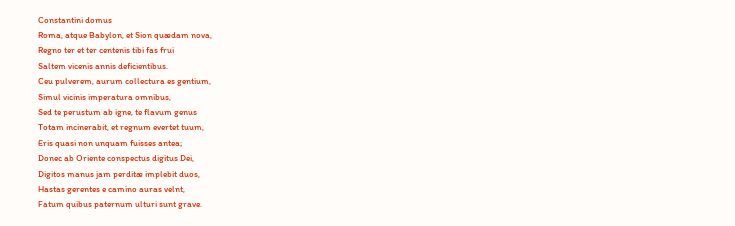Constantini domus
Roma, atque Babylon, et Sion quædam nova,
Regno ter et ter centenis tibi fas frui
Saltem vicenis annis deficientibus.
Ceu pulverem, aurum collectura es gentium,
Simul vicinis imperatura omnibus,
Sed te perustum ab igne, te flavum genus
Totam incinerabit, et regnum evertet tuum,
Eris quasi non unquam fuisses antea;
Donec ab Oriente conspectus digitus Dei,
Digitos manus jam perditæ implebit duos,
Hastas gerentes e camino auras velnt,
Fatum quibus paternum ulturi sunt grave.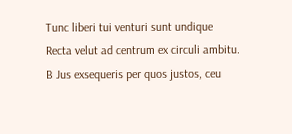Tunc liberi tui venturi sunt undique
Recta velut ad centrum ex circuli ambitu.
B Jus exsequeris per quos justos, ceu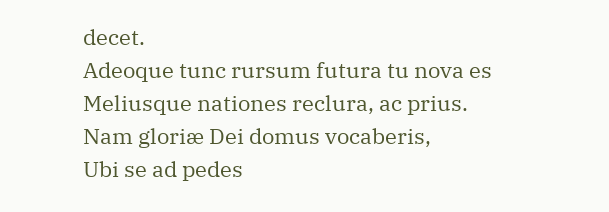decet.
Adeoque tunc rursum futura tu nova es
Meliusque nationes reclura, ac prius.
Nam gloriæ Dei domus vocaberis,
Ubi se ad pedes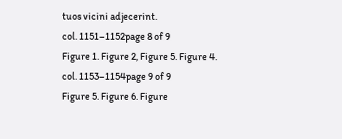tuos vicini adjecerint.
col. 1151–1152page 8 of 9
Figure 1. Figure 2, Figure 5. Figure 4.
col. 1153–1154page 9 of 9
Figure 5. Figure 6. Figure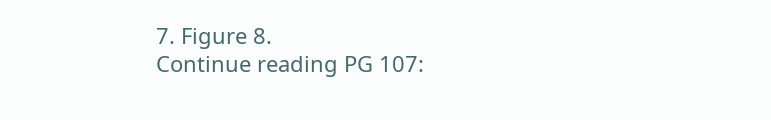7. Figure 8.
Continue reading PG 107: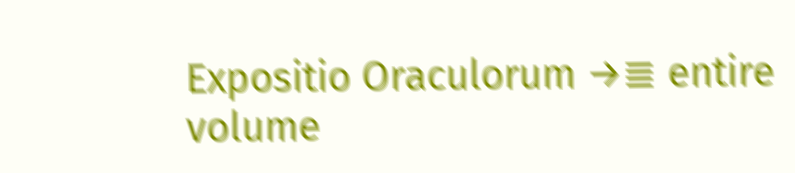Expositio Oraculorum →≣ entire volume